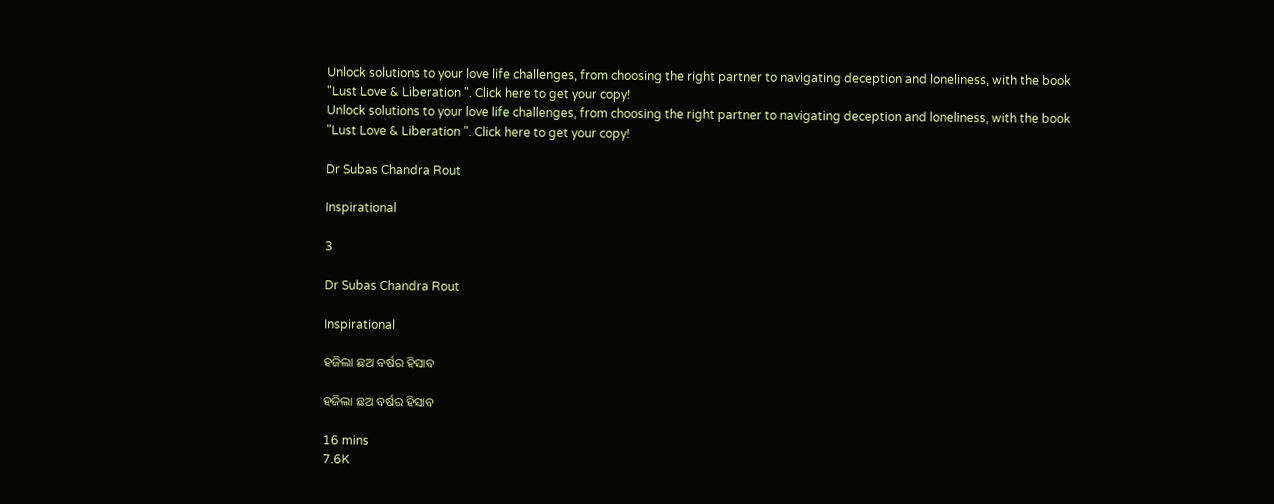Unlock solutions to your love life challenges, from choosing the right partner to navigating deception and loneliness, with the book "Lust Love & Liberation ". Click here to get your copy!
Unlock solutions to your love life challenges, from choosing the right partner to navigating deception and loneliness, with the book "Lust Love & Liberation ". Click here to get your copy!

Dr Subas Chandra Rout

Inspirational

3

Dr Subas Chandra Rout

Inspirational

ହଜିଲା ଛଅ ବର୍ଷର ହିସାବ

ହଜିଲା ଛଅ ବର୍ଷର ହିସାବ

16 mins
7.6K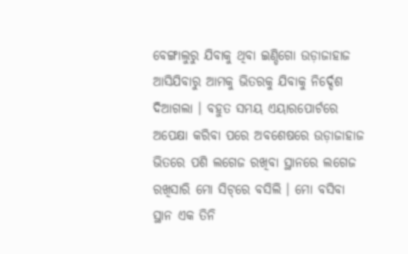ବେଙ୍ଗାଲୁରୁ ଯିବାକୁ ଥିବା ଇଣ୍ଡିଗୋ ଉଡ଼ାଜାହାଜ ଆସିଯିବାରୁ ଆମକୁ ଭିତରକୁ ଯିବାକୁ ନିର୍ଦ୍ଦେଶ ଦିଆଗଲା । ବହୁତ ସମୟ ଏୟାରପୋର୍ଟରେ ଅପେକ୍ଷା କରିବା ପରେ ଅବଶେଷରେ ଉଡ଼ାଜାହାଜ ଭିତରେ ପଶି ଲଗେଜ ରଖିବା ସ୍ଥାନରେ ଲଗେଜ ରଖିସାରି ମୋ ସିଟ୍‌ରେ ବସିଲି । ମୋ ବସିବା ସ୍ଥାନ ଏକ ତିନି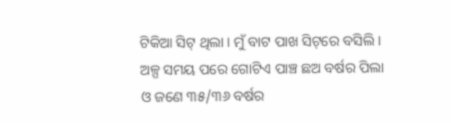ଟିକିଆ ସିଟ୍‌ ଥିଲା । ମୁଁ ବାଟ ପାଖ ସିଟ୍‌ରେ ବସିଲି । ଅଳ୍ପ ସମୟ ପରେ ଗୋଟିଏ ପାଞ୍ଚ ଛଅ ବର୍ଷର ପିଲା ଓ ଜଣେ ୩୫/୩୬ ବର୍ଷର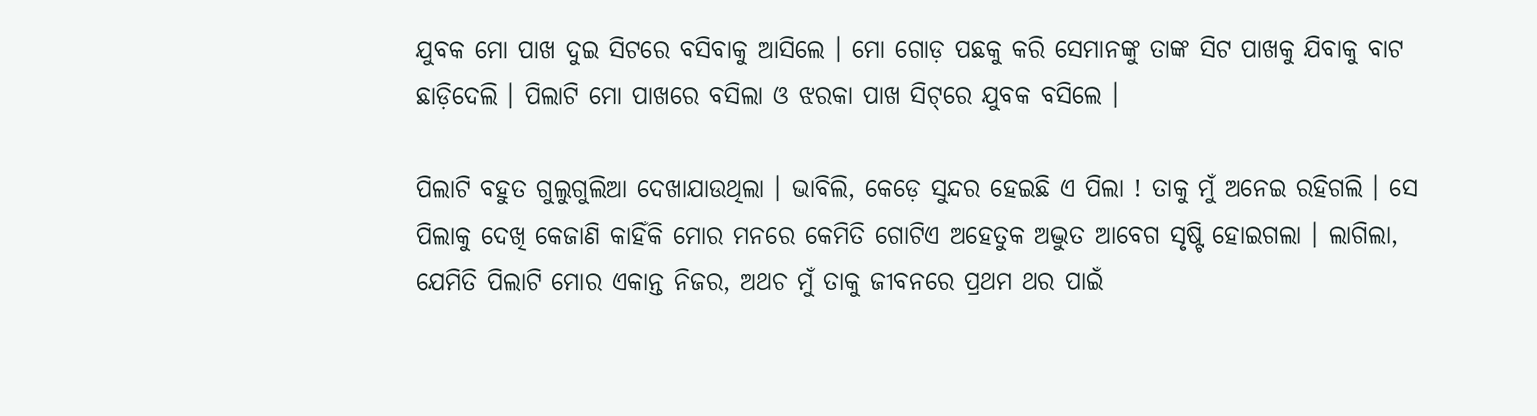ଯୁବକ ମୋ ପାଖ ଦୁଇ ସିଟରେ ବସିବାକୁ ଆସିଲେ । ମୋ ଗୋଡ଼ ପଛକୁ କରି ସେମାନଙ୍କୁ ତାଙ୍କ ସିଟ ପାଖକୁ ଯିବାକୁ ବାଟ ଛାଡ଼ିଦେଲି । ପିଲାଟି ମୋ ପାଖରେ ବସିଲା ଓ ଝରକା ପାଖ ସିଟ୍‌ରେ ଯୁବକ ବସିଲେ ।

ପିଲାଟି ବହୁତ ଗୁଲୁଗୁଲିଆ ଦେଖାଯାଉଥିଲା । ଭାବିଲି, କେଡ଼େ ସୁନ୍ଦର ହେଇଛି ଏ ପିଲା ! ତାକୁ ମୁଁ ଅନେଇ ରହିଗଲି । ସେ ପିଲାକୁ ଦେଖି କେଜାଣି କାହିଁକି ମୋର ମନରେ କେମିତି ଗୋଟିଏ ଅହେତୁକ ଅଦ୍ଭୁତ ଆବେଗ ସୃଷ୍ଟି ହୋଇଗଲା । ଲାଗିଲା, ଯେମିତି ପିଲାଟି ମୋର ଏକାନ୍ତ ନିଜର, ଅଥଚ ମୁଁ ତାକୁ ଜୀବନରେ ପ୍ରଥମ ଥର ପାଇଁ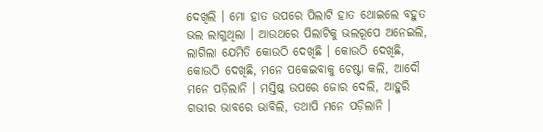ଦେଖିଲି । ମୋ ହାତ ଉପରେ ପିଲାଟି ହାତ ଥୋଇଲେ ବହୁତ ଭଲ ଲାଗୁଥିଲା । ଆଉଥରେ ପିଲାଟିକୁ ଭଲରୂପେ ଅନେଇଲି, ଲାଗିଲା ଯେମିତି କୋଉଠି ଦେଖିଛି । କୋଉଠି ଦେଖିଛି, କୋଉଠି ଦେଖିଛି, ମନେ ପକେଇବାକୁ ଚେଷ୍ଟା କଲି, ଆଦୌ ମନେ ପଡ଼ିଲାନି । ମସ୍ତିଷ୍କ ଉପରେ ଜୋର ଦେଲି, ଆହୁରି ଗଭୀର ଭାବରେ ଭାବିଲି, ତଥାପି ମନେ ପଡ଼ିଲାନି ।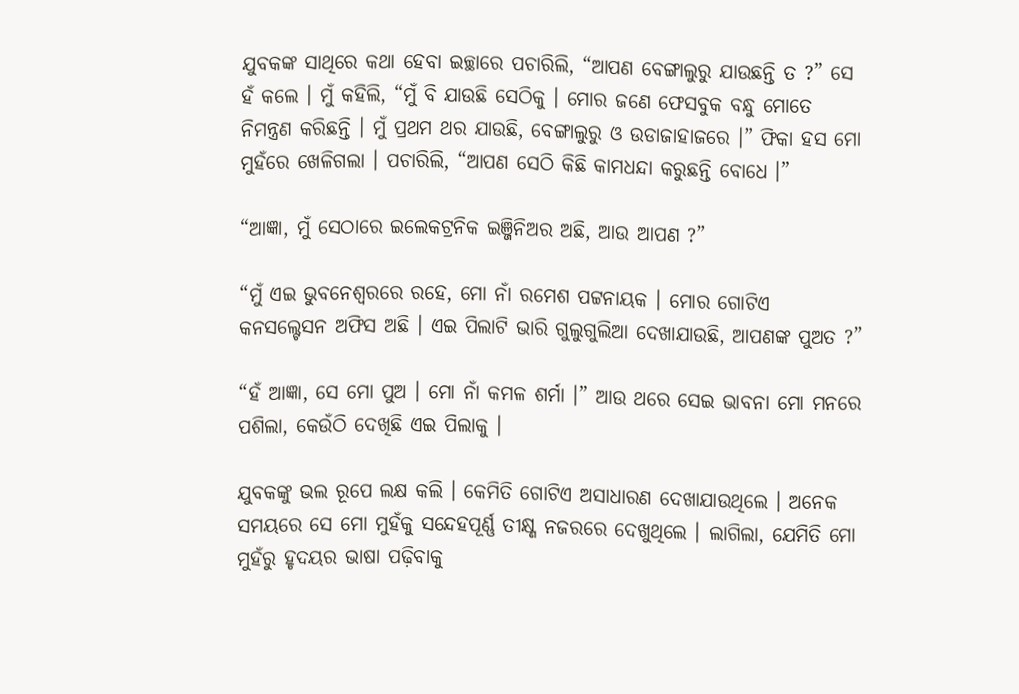ଯୁବକଙ୍କ ସାଥିରେ କଥା ହେବା ଇଚ୍ଛାରେ ପଚାରିଲି, “ଆପଣ ବେଙ୍ଗାଲୁରୁ ଯାଉଛନ୍ତି ତ ?” ସେ ହଁ କଲେ । ମୁଁ କହିଲି, “ମୁଁ ବି ଯାଉଛି ସେଠିକୁ । ମୋର ଜଣେ ଫେସବୁକ ବନ୍ଧୁ ମୋତେ ନିମନ୍ତ୍ରଣ କରିଛନ୍ତି । ମୁଁ ପ୍ରଥମ ଥର ଯାଉଛି, ବେଙ୍ଗାଲୁରୁ ଓ ଉଡାଜାହାଜରେ ।” ଫିକା ହସ ମୋ ମୁହଁରେ ଖେଳିଗଲା । ପଚାରିଲି, “ଆପଣ ସେଠି କିଛି କାମଧନ୍ଦା କରୁଛନ୍ତି ବୋଧେ ।”

“ଆଜ୍ଞା, ମୁଁ ସେଠାରେ ଇଲେକଟ୍ରନିକ ଇଞ୍ଜିନିଅର ଅଛି, ଆଉ ଆପଣ ?”

“ମୁଁ ଏଇ ଭୁବନେଶ୍ଵରରେ ରହେ, ମୋ ନାଁ ରମେଶ ପଟ୍ଟନାୟକ । ମୋର ଗୋଟିଏ କନସଲ୍ଟେସନ ଅଫିସ ଅଛି । ଏଇ ପିଲାଟି ଭାରି ଗୁଲୁଗୁଲିଆ ଦେଖାଯାଉଛି, ଆପଣଙ୍କ ପୁଅତ ?”

“ହଁ ଆଜ୍ଞା, ସେ ମୋ ପୁଅ । ମୋ ନାଁ କମଳ ଶର୍ମା ।” ଆଉ ଥରେ ସେଇ ଭାବନା ମୋ ମନରେ ପଶିଲା, କେଉଁଠି ଦେଖିଛି ଏଇ ପିଲାକୁ ।

ଯୁବକଙ୍କୁ ଭଲ ରୂପେ ଲକ୍ଷ କଲି । କେମିତି ଗୋଟିଏ ଅସାଧାରଣ ଦେଖାଯାଉଥିଲେ । ଅନେକ ସମୟରେ ସେ ମୋ ମୁହଁକୁ ସନ୍ଦେହପୂର୍ଣ୍ଣ ତୀକ୍ଷ୍ଣ ନଜରରେ ଦେଖୁଥିଲେ । ଲାଗିଲା, ଯେମିତି ମୋ ମୁହଁରୁ ହୃଦୟର ଭାଷା ପଢ଼ିବାକୁ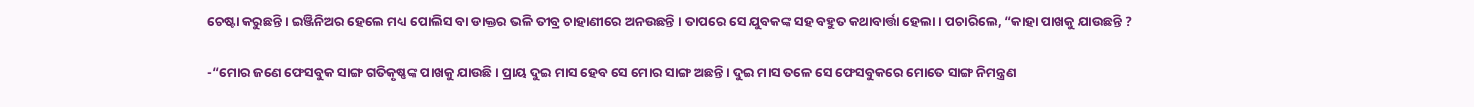ଚେଷ୍ଟା କରୁଛନ୍ତି । ଇଞ୍ଜିନିଅର ହେଲେ ମଧ୍ୟ ପୋଲିସ ବା ଡାକ୍ତର ଭଳି ତୀବ୍ର ଚାହାଣୀରେ ଅନଉଛନ୍ତି । ତାପରେ ସେ ଯୁବକଙ୍କ ସହ ବହୁତ କଥାବାର୍ତ୍ତା ହେଲା । ପଚାରିଲେ, “କାହା ପାଖକୁ ଯାଉଛନ୍ତି ?

-“ମୋର ଜଣେ ଫେସବୁକ ସାଙ୍ଗ ଗତିକୃଷ୍ଣଙ୍କ ପାଖକୁ ଯାଉଛି । ପ୍ରାୟ ଦୁଇ ମାସ ହେବ ସେ ମୋର ସାଙ୍ଗ ଅଛନ୍ତି । ଦୁଇ ମାସ ତଳେ ସେ ଫେସବୁକରେ ମୋତେ ସାଙ୍ଗ ନିମନ୍ତ୍ରଣ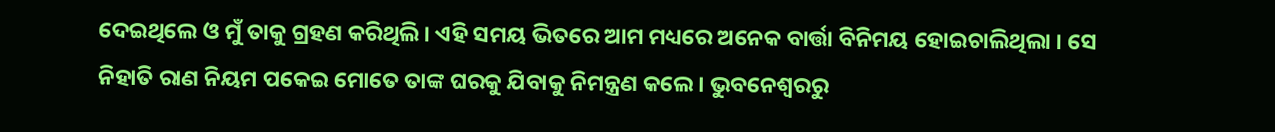ଦେଇଥିଲେ ଓ ମୁଁ ତାକୁ ଗ୍ରହଣ କରିଥିଲି । ଏହି ସମୟ ଭିତରେ ଆମ ମଧ୍ୟରେ ଅନେକ ବାର୍ତ୍ତା ବିନିମୟ ହୋଇଚାଲିଥିଲା । ସେ ନିହାତି ରାଣ ନିୟମ ପକେଇ ମୋତେ ତାଙ୍କ ଘରକୁ ଯିବାକୁ ନିମନ୍ତ୍ରଣ କଲେ । ଭୁବନେଶ୍ଵରରୁ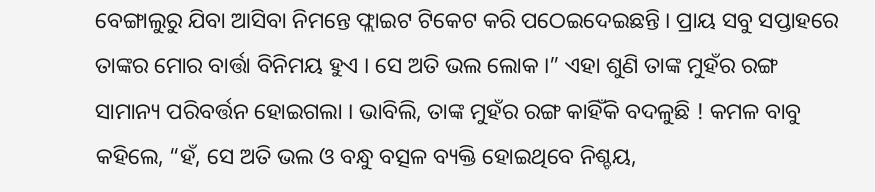ବେଙ୍ଗାଲୁରୁ ଯିବା ଆସିବା ନିମନ୍ତେ ଫ୍ଲାଇଟ ଟିକେଟ କରି ପଠେଇଦେଇଛନ୍ତି । ପ୍ରାୟ ସବୁ ସପ୍ତାହରେ ତାଙ୍କର ମୋର ବାର୍ତ୍ତା ବିନିମୟ ହୁଏ । ସେ ଅତି ଭଲ ଲୋକ ।” ଏହା ଶୁଣି ତାଙ୍କ ମୁହଁର ରଙ୍ଗ ସାମାନ୍ୟ ପରିବର୍ତ୍ତନ ହୋଇଗଲା । ଭାବିଲି, ତାଙ୍କ ମୁହଁର ରଙ୍ଗ କାହିଁକି ବଦଳୁଛି ! କମଳ ବାବୁ କହିଲେ, “ହଁ, ସେ ଅତି ଭଲ ଓ ବନ୍ଧୁ ବତ୍ସଳ ବ୍ୟକ୍ତି ହୋଇଥିବେ ନିଶ୍ଚୟ,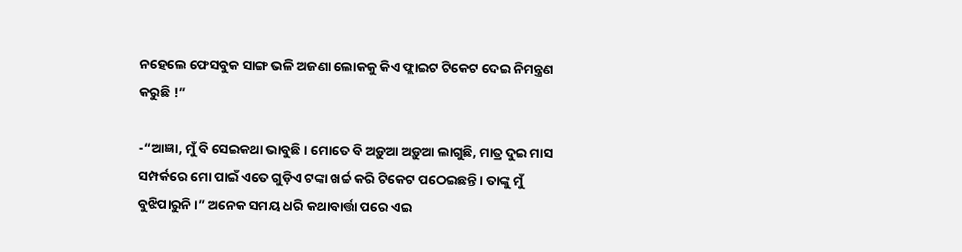ନହେଲେ ଫେସବୁକ ସାଙ୍ଗ ଭଳି ଅଜଣା ଲୋକକୁ କିଏ ଫ୍ଲାଇଟ ଟିକେଟ ଦେଇ ନିମନ୍ତ୍ରଣ କରୁଛି !”

-“ଆଜ୍ଞା, ମୁଁ ବି ସେଇକଥା ଭାବୁଛି । ମୋତେ ବି ଅଡ଼ୁଆ ଅଡ଼ୁଆ ଲାଗୁଛି, ମାତ୍ର ଦୁଇ ମାସ ସମ୍ପର୍କରେ ମୋ ପାଇଁ ଏତେ ଗୁଡ଼ିଏ ଟଙ୍କା ଖର୍ଚ୍ଚ କରି ଟିକେଟ ପଠେଇଛନ୍ତି । ତାଙ୍କୁ ମୁଁ ବୁଝିପାରୁନି ।” ଅନେକ ସମୟ ଧରି କଥାବାର୍ତ୍ତା ପରେ ଏଇ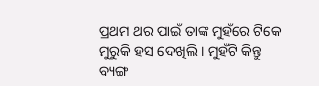ପ୍ରଥମ ଥର ପାଇଁ ତାଙ୍କ ମୁହଁରେ ଟିକେ ମୁରୁକି ହସ ଦେଖିଲି । ମୁହଁଟି କିନ୍ତୁ ବ୍ୟଙ୍ଗ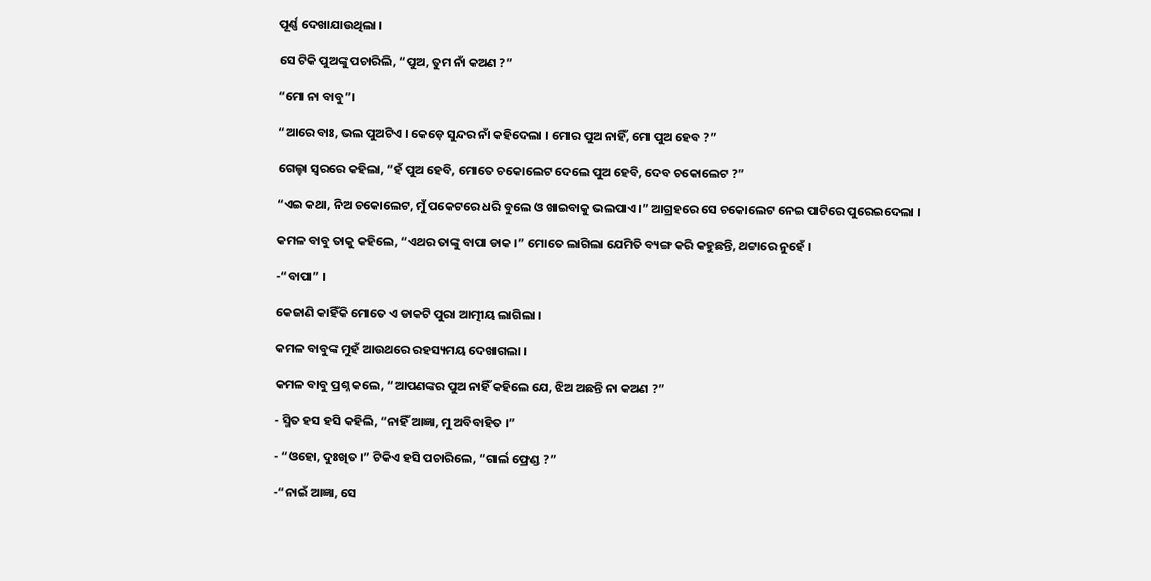ପୂର୍ଣ୍ଣ ଦେଖାଯାଉଥିଲା ।

ସେ ଟିକି ପୁଅଙ୍କୁ ପଚାରିଲି, “ପୁଅ, ତୁମ ନାଁ କଅଣ ?”

“ମୋ ନା ବାବୁ”।

“ଆରେ ବାଃ, ଭଲ ପୁଅଟିଏ । କେଡ଼େ ସୁନ୍ଦର ନାଁ କହିଦେଲା । ମୋର ପୁଅ ନାହିଁ, ମୋ ପୁଅ ହେବ ?”

ଗେଲ୍ହା ସ୍ଵରରେ କହିଲା, “ହଁ ପୁଅ ହେବି, ମୋତେ ଚକୋଲେଟ ଦେଲେ ପୁଅ ହେବି, ଦେବ ଚକୋଲେଟ ?”

“ଏଇ କଥା, ନିଅ ଚକୋଲେଟ, ମୁଁ ପକେଟରେ ଧରି ବୁଲେ ଓ ଖାଇବାକୁ ଭଲପାଏ ।” ଆଗ୍ରହରେ ସେ ଚକୋଲେଟ ନେଇ ପାଟିରେ ପୁରେଇଦେଲା ।

କମଳ ବାବୁ ତାକୁ କହିଲେ, “ଏଥର ତାଙ୍କୁ ବାପା ଡାକ ।” ମୋତେ ଲାଗିଲା ଯେମିତି ବ୍ୟଙ୍ଗ କରି କହୁଛନ୍ତି, ଥଟ୍ଟାରେ ନୁହେଁ ।

-“ବାପା” ।

କେଜାଣି କାହିଁକି ମୋତେ ଏ ଡାକଟି ପୁରା ଆତ୍ମୀୟ ଲାଗିଲା ।

କମଳ ବାବୁଙ୍କ ମୁହଁ ଆଉଥରେ ରହସ୍ୟମୟ ଦେଖାଗଲା ।

କମଳ ବାବୁ ପ୍ରଶ୍ନ କଲେ, “ଆପଣଙ୍କର ପୁଅ ନାହିଁ କହିଲେ ଯେ, ଝିଅ ଅଛନ୍ତି ନା କଅଣ ?”

- ସ୍ମିତ ହସ ହସି କହିଲି, “ନାହିଁ ଆଜ୍ଞା, ମୁ ଅବିବାହିତ ।”

- “ଓହୋ, ଦୁଃଖିତ ।” ଟିକିଏ ହସି ପଚାରିଲେ, “ଗାର୍ଲ ଫ୍ରେଣ୍ଡ ?”

-“ନାଇଁ ଆଜ୍ଞା, ସେ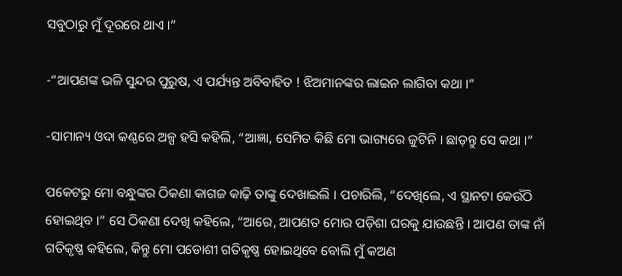ସବୁଠାରୁ ମୁଁ ଦୂରରେ ଥାଏ ।”

-“ଆପଣଙ୍କ ଭଳି ସୁନ୍ଦର ପୁରୁଷ, ଏ ପର୍ଯ୍ୟନ୍ତ ଅବିବାହିତ ! ଝିଅମାନଙ୍କର ଲାଇନ ଲାଗିବା କଥା ।”

-ସାମାନ୍ୟ ଓଦା କଣ୍ଠରେ ଅଳ୍ପ ହସି କହିଲି, “ଆଜ୍ଞା, ସେମିତ କିଛି ମୋ ଭାଗ୍ୟରେ ଜୁଟିନି । ଛାଡ଼ନ୍ତୁ ସେ କଥା ।”

ପକେଟରୁ ମୋ ବନ୍ଧୁଙ୍କର ଠିକଣା କାଗଜ କାଢ଼ି ତାଙ୍କୁ ଦେଖାଇଲି । ପଚାରିଲି, “ଦେଖିଲେ, ଏ ସ୍ଥାନଟା କେଉଁଠି ହୋଇଥିବ ।” ସେ ଠିକଣା ଦେଖି କହିଲେ, “ଆରେ, ଆପଣତ ମୋର ପଡ଼ିଶା ଘରକୁ ଯାଉଛନ୍ତି । ଆପଣ ତାଙ୍କ ନାଁ ଗତିକୃଷ୍ଣ କହିଲେ, କିନ୍ତୁ ମୋ ପଡୋଶୀ ଗତିକୃଷ୍ଣ ହୋଇଥିବେ ବୋଲି ମୁଁ କଅଣ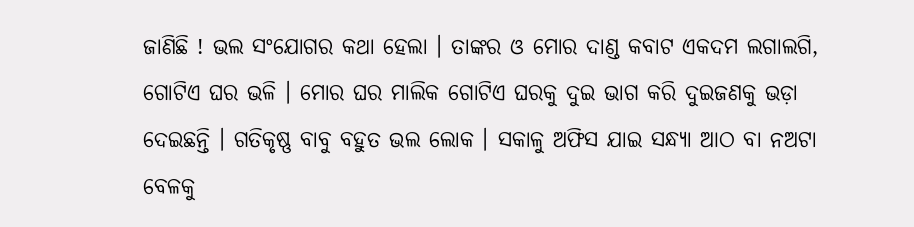ଜାଣିଛି ! ଭଲ ସଂଯୋଗର କଥା ହେଲା । ତାଙ୍କର ଓ ମୋର ଦାଣ୍ଡ କବାଟ ଏକଦମ ଲଗାଲଗି, ଗୋଟିଏ ଘର ଭଳି । ମୋର ଘର ମାଲିକ ଗୋଟିଏ ଘରକୁ ଦୁଇ ଭାଗ କରି ଦୁଇଜଣକୁ ଭଡ଼ା ଦେଇଛନ୍ତି । ଗତିକୃଷ୍ଣ ବାବୁ ବହୁତ ଭଲ ଲୋକ । ସକାଳୁ ଅଫିସ ଯାଇ ସନ୍ଧ୍ୟା ଆଠ ବା ନଅଟା ବେଳକୁ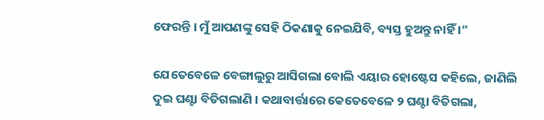ଫେରନ୍ତି । ମୁଁ ଆପଣଙ୍କୁ ସେହି ଠିକଣାକୁ ନେଇଯିବି, ବ୍ୟସ୍ତ ହୁଅନ୍ତୁ ନାହିଁ ।”

ଯେତେବେଳେ ବେଙ୍ଗାଲୁରୁ ଆସିଗଲା ବୋଲି ଏୟାର ହୋଷ୍ଟେସ କହିଲେ, ଜାଣିଲି ଦୁଇ ଘଣ୍ଟା ବିତିଗଲାଣି । କଥାବାର୍ତ୍ତାରେ କେତେବେଳେ ୨ ଘଣ୍ଟା ବିତିଗଲା,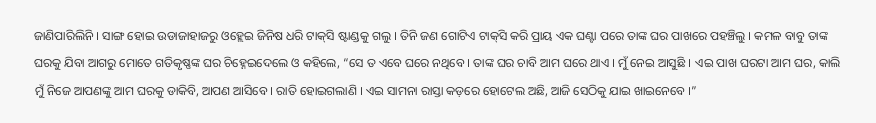ଜାଣିପାରିଲିନି । ସାଙ୍ଗ ହୋଇ ଉଡାଜାହାଜରୁ ଓହ୍ଲେଇ ଜିନିଷ ଧରି ଟାକ୍‌ସି ଷ୍ଟାଣ୍ଡକୁ ଗଲୁ । ତିନି ଜଣ ଗୋଟିଏ ଟାକ୍‌ସି କରି ପ୍ରାୟ ଏକ ଘଣ୍ଟା ପରେ ତାଙ୍କ ଘର ପାଖରେ ପହଞ୍ଚିଲୁ । କମଳ ବାବୁ ତାଙ୍କ ଘରକୁ ଯିବା ଆଗରୁ ମୋତେ ଗତିକୃଷ୍ଣଙ୍କ ଘର ଚିହ୍ନେଇଦେଲେ ଓ କହିଲେ, “ସେ ତ ଏବେ ଘରେ ନଥିବେ । ତାଙ୍କ ଘର ଚାବି ଆମ ଘରେ ଥାଏ । ମୁଁ ନେଇ ଆସୁଛି । ଏଇ ପାଖ ଘରଟା ଆମ ଘର, କାଲି ମୁଁ ନିଜେ ଆପଣଙ୍କୁ ଆମ ଘରକୁ ଡାକିବି, ଆପଣ ଆସିବେ । ରାତି ହୋଇଗଲାଣି । ଏଇ ସାମନା ରାସ୍ତା କଡ଼ରେ ହୋଟେଲ ଅଛି, ଆଜି ସେଠିକୁ ଯାଇ ଖାଇନେବେ ।”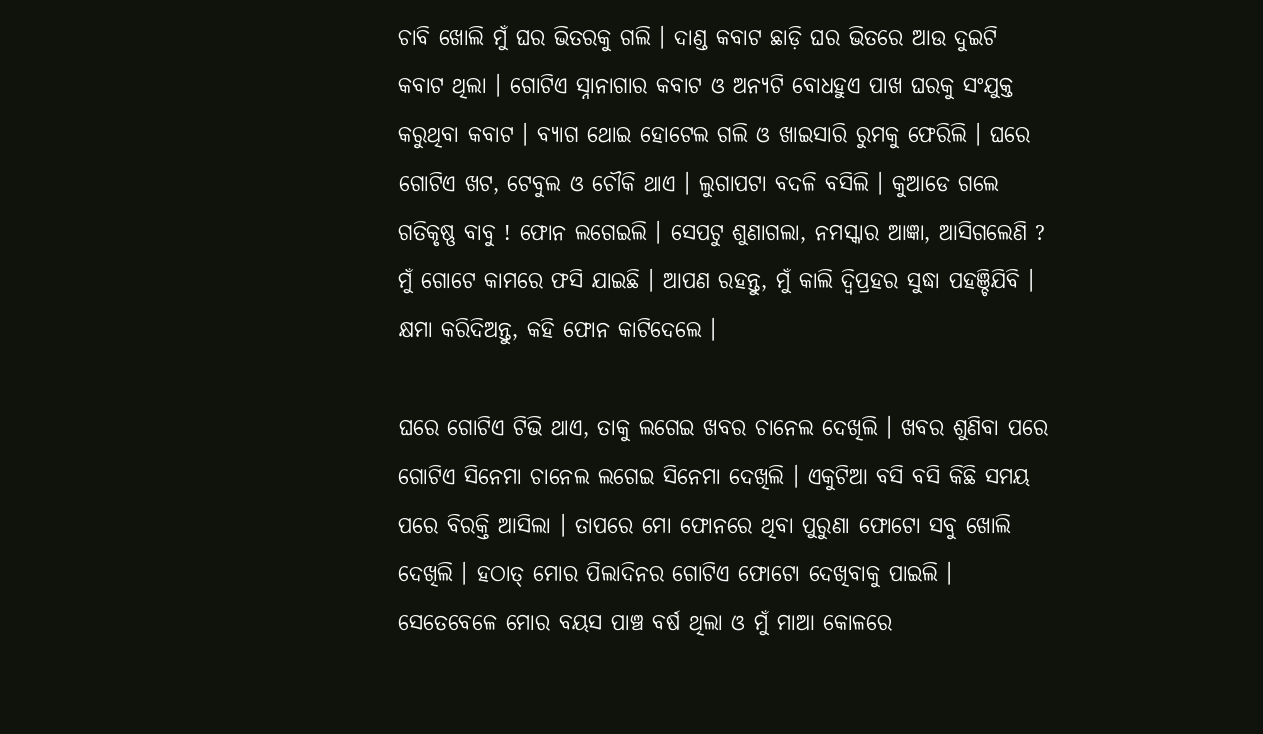ଚାବି ଖୋଲି ମୁଁ ଘର ଭିତରକୁ ଗଲି । ଦାଣ୍ଡ କବାଟ ଛାଡ଼ି ଘର ଭିତରେ ଆଉ ଦୁଇଟି କବାଟ ଥିଲା । ଗୋଟିଏ ସ୍ନାନାଗାର କବାଟ ଓ ଅନ୍ୟଟି ବୋଧହୁଏ ପାଖ ଘରକୁ ସଂଯୁକ୍ତ କରୁଥିବା କବାଟ । ବ୍ୟାଗ ଥୋଇ ହୋଟେଲ ଗଲି ଓ ଖାଇସାରି ରୁମକୁ ଫେରିଲି । ଘରେ ଗୋଟିଏ ଖଟ, ଟେବୁଲ ଓ ଚୌକି ଥାଏ । ଲୁଗାପଟା ବଦଳି ବସିଲି । କୁଆଡେ ଗଲେ ଗତିକୃଷ୍ଣ ବାବୁ ! ଫୋନ ଲଗେଇଲି । ସେପଟୁ ଶୁଣାଗଲା, ନମସ୍କାର ଆଜ୍ଞା, ଆସିଗଲେଣି ? ମୁଁ ଗୋଟେ କାମରେ ଫସି ଯାଇଛି । ଆପଣ ରହନ୍ତୁ, ମୁଁ କାଲି ଦ୍ଵିପ୍ରହର ସୁଦ୍ଧା ପହଞ୍ଚିଯିବି । କ୍ଷମା କରିଦିଅନ୍ତୁ, କହି ଫୋନ କାଟିଦେଲେ ।

ଘରେ ଗୋଟିଏ ଟିଭି ଥାଏ, ତାକୁ ଲଗେଇ ଖବର ଚାନେଲ ଦେଖିଲି । ଖବର ଶୁଣିବା ପରେ ଗୋଟିଏ ସିନେମା ଚାନେଲ ଲଗେଇ ସିନେମା ଦେଖିଲି । ଏକୁଟିଆ ବସି ବସି କିଛି ସମୟ ପରେ ବିରକ୍ତି ଆସିଲା । ତାପରେ ମୋ ଫୋନରେ ଥିବା ପୁରୁଣା ଫୋଟୋ ସବୁ ଖୋଲି ଦେଖିଲି । ହଠାତ୍ ମୋର ପିଲାଦିନର ଗୋଟିଏ ଫୋଟୋ ଦେଖିବାକୁ ପାଇଲି । ସେତେବେଳେ ମୋର ବୟସ ପାଞ୍ଚ ବର୍ଷ ଥିଲା ଓ ମୁଁ ମାଆ କୋଳରେ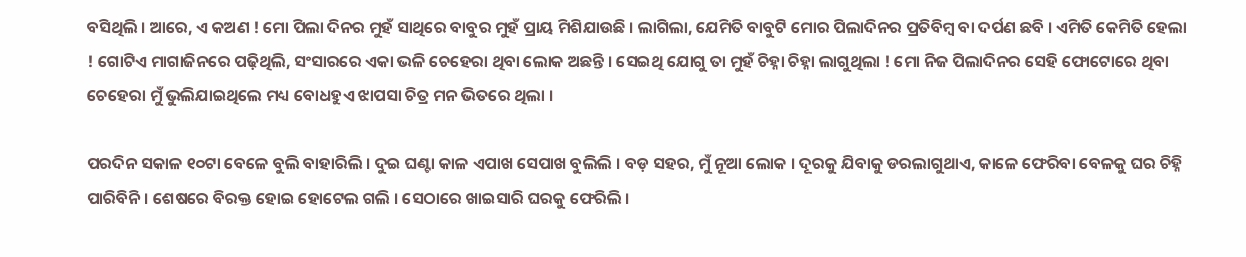ବସିଥିଲି । ଆରେ, ଏ କଅଣ ! ମୋ ପିଲା ଦିନର ମୁହଁ ସାଥିରେ ବାବୁର ମୁହଁ ପ୍ରାୟ ମିଶିଯାଉଛି । ଲାଗିଲା, ଯେମିତି ବାବୁଟି ମୋର ପିଲାଦିନର ପ୍ରତିବିମ୍ବ ବା ଦର୍ପଣ ଛବି । ଏମିତି କେମିତି ହେଲା ! ଗୋଟିଏ ମାଗାଜିନରେ ପଢ଼ିଥିଲି, ସଂସାରରେ ଏକା ଭଳି ଚେହେରା ଥିବା ଲୋକ ଅଛନ୍ତି । ସେଇଥି ଯୋଗୁ ତା ମୁହଁ ଚିହ୍ନା ଚିହ୍ନା ଲାଗୁଥିଲା ! ମୋ ନିଜ ପିଲାଦିନର ସେହି ଫୋଟୋରେ ଥିବା ଚେହେରା ମୁଁ ଭୁଲିଯାଇଥିଲେ ମଧ୍ୟ ବୋଧହୁଏ ଝାପସା ଚିତ୍ର ମନ ଭିତରେ ଥିଲା ।

ପରଦିନ ସକାଳ ୧୦ଟା ବେଳେ ବୁଲି ବାହାରିଲି । ଦୁଇ ଘଣ୍ଟା କାଳ ଏପାଖ ସେପାଖ ବୁଲିଲି । ବଡ଼ ସହର, ମୁଁ ନୂଆ ଲୋକ । ଦୂରକୁ ଯିବାକୁ ଡରଲାଗୁଥାଏ, କାଳେ ଫେରିବା ବେଳକୁ ଘର ଚିହ୍ନି ପାରିବିନି । ଶେଷରେ ବିରକ୍ତ ହୋଇ ହୋଟେଲ ଗଲି । ସେଠାରେ ଖାଇସାରି ଘରକୁ ଫେରିଲି ।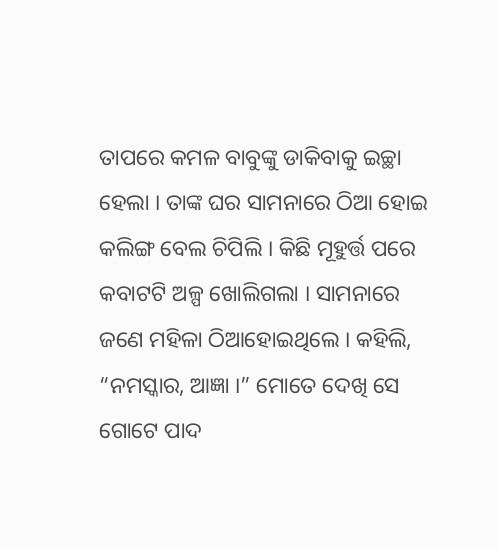ତାପରେ କମଳ ବାବୁଙ୍କୁ ଡାକିବାକୁ ଇଚ୍ଛା ହେଲା । ତାଙ୍କ ଘର ସାମନାରେ ଠିଆ ହୋଇ କଲିଙ୍ଗ ବେଲ ଚିପିଲି । କିଛି ମୂହୁର୍ତ୍ତ ପରେ କବାଟଟି ଅଳ୍ପ ଖୋଲିଗଲା । ସାମନାରେ ଜଣେ ମହିଳା ଠିଆହୋଇଥିଲେ । କହିଲି, “ନମସ୍କାର, ଆଜ୍ଞା ।” ମୋତେ ଦେଖି ସେ ଗୋଟେ ପାଦ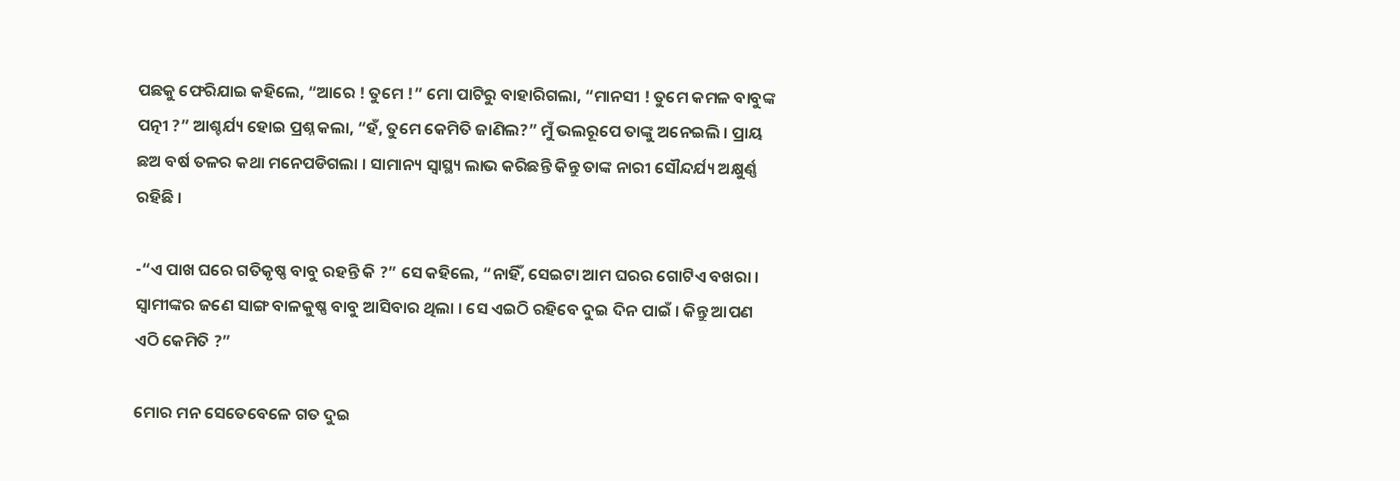ପଛକୁ ଫେରିଯାଇ କହିଲେ, “ଆରେ ! ତୁମେ !” ମୋ ପାଟିରୁ ବାହାରିଗଲା, “ମାନସୀ ! ତୁମେ କମଳ ବାବୁଙ୍କ ପତ୍ନୀ ?” ଆଶ୍ଚର୍ଯ୍ୟ ହୋଇ ପ୍ରଶ୍ନ କଲା, “ହଁ, ତୁମେ କେମିତି ଜାଣିଲ?” ମୁଁ ଭଲରୂପେ ତାଙ୍କୁ ଅନେଇଲି । ପ୍ରାୟ ଛଅ ବର୍ଷ ତଳର କଥା ମନେପଡିଗଲା । ସାମାନ୍ୟ ସ୍ୱାସ୍ଥ୍ୟ ଲାଭ କରିଛନ୍ତି କିନ୍ତୁ ତାଙ୍କ ନାରୀ ସୌନ୍ଦର୍ଯ୍ୟ ଅକ୍ଷୁର୍ଣ୍ଣ ରହିଛି ।

-“ଏ ପାଖ ଘରେ ଗତିକୃଷ୍ଣ ବାବୁ ରହନ୍ତି କି ?” ସେ କହିଲେ, “ନାହିଁ, ସେଇଟା ଆମ ଘରର ଗୋଟିଏ ବଖରା । ସ୍ଵାମୀଙ୍କର ଜଣେ ସାଙ୍ଗ ବାଳକୁଷ୍ଣ ବାବୁ ଆସିବାର ଥିଲା । ସେ ଏଇଠି ରହିବେ ଦୁଇ ଦିନ ପାଇଁ । କିନ୍ତୁ ଆପଣ ଏଠି କେମିତି ?”

ମୋର ମନ ସେତେବେଳେ ଗତ ଦୁଇ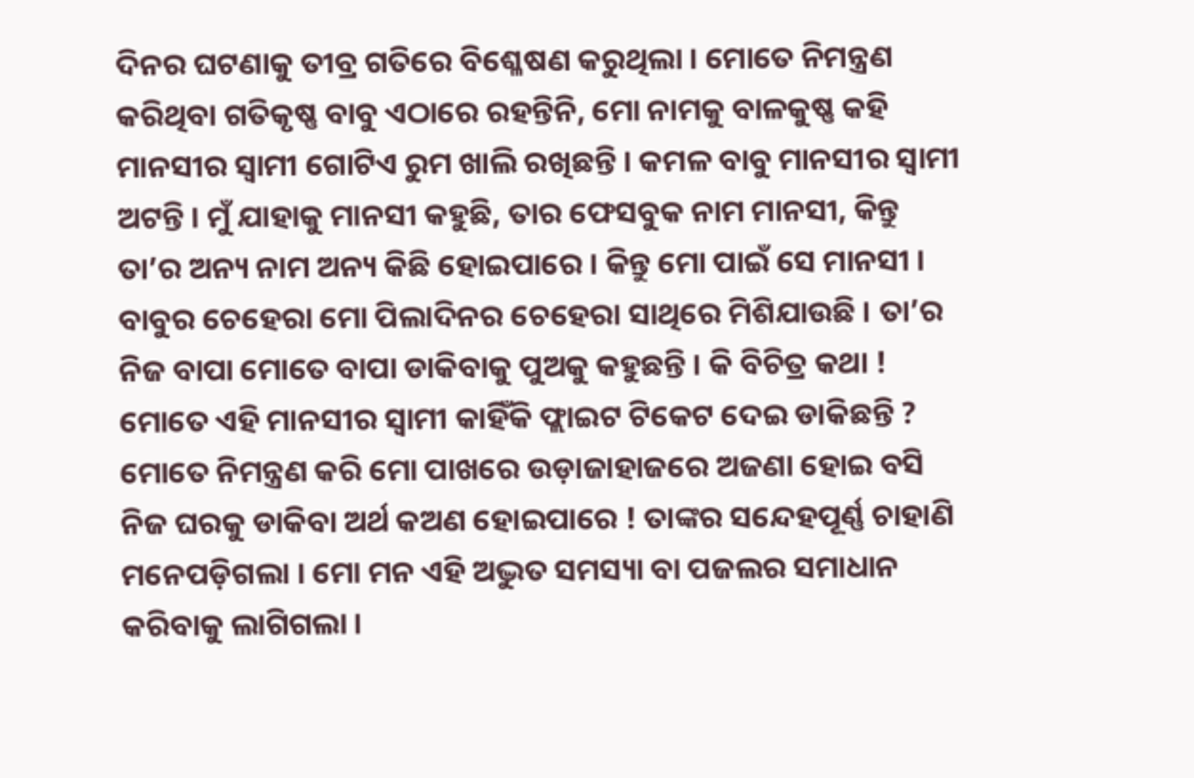ଦିନର ଘଟଣାକୁ ତୀବ୍ର ଗତିରେ ବିଶ୍ଳେଷଣ କରୁଥିଲା । ମୋତେ ନିମନ୍ତ୍ରଣ କରିଥିବା ଗତିକୃଷ୍ଣ ବାବୁ ଏଠାରେ ରହନ୍ତିନି, ମୋ ନାମକୁ ବାଳକୁଷ୍ଣ କହି ମାନସୀର ସ୍ଵାମୀ ଗୋଟିଏ ରୁମ ଖାଲି ରଖିଛନ୍ତି । କମଳ ବାବୁ ମାନସୀର ସ୍ଵାମୀ ଅଟନ୍ତି । ମୁଁ ଯାହାକୁ ମାନସୀ କହୁଛି, ତାର ଫେସବୁକ ନାମ ମାନସୀ, କିନ୍ତୁ ତା’ର ଅନ୍ୟ ନାମ ଅନ୍ୟ କିଛି ହୋଇପାରେ । କିନ୍ତୁ ମୋ ପାଇଁ ସେ ମାନସୀ । ବାବୁର ଚେହେରା ମୋ ପିଲାଦିନର ଚେହେରା ସାଥିରେ ମିଶିଯାଉଛି । ତା’ର ନିଜ ବାପା ମୋତେ ବାପା ଡାକିବାକୁ ପୁଅକୁ କହୁଛନ୍ତି । କି ବିଚିତ୍ର କଥା ! ମୋତେ ଏହି ମାନସୀର ସ୍ଵାମୀ କାହିଁକି ଫ୍ଲାଇଟ ଟିକେଟ ଦେଇ ଡାକିଛନ୍ତି ? ମୋତେ ନିମନ୍ତ୍ରଣ କରି ମୋ ପାଖରେ ଉଡ଼ାଜାହାଜରେ ଅଜଣା ହୋଇ ବସି ନିଜ ଘରକୁ ଡାକିବା ଅର୍ଥ କଅଣ ହୋଇପାରେ ! ତାଙ୍କର ସନ୍ଦେହପୂର୍ଣ୍ଣ ଚାହାଣି ମନେପଡ଼ିଗଲା । ମୋ ମନ ଏହି ଅଦ୍ଭୁତ ସମସ୍ୟା ବା ପଜଲର ସମାଧାନ କରିବାକୁ ଲାଗିଗଲା ।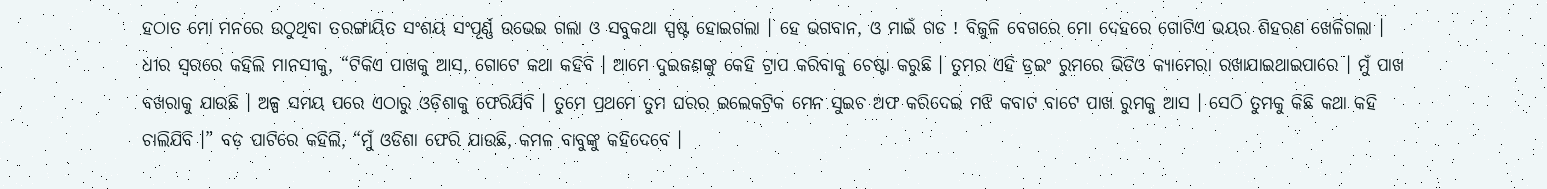ହଠାତ ମୋ ମନରେ ଉଠୁଥିବା ତରଙ୍ଗାୟିତ ସଂଶୟ ସଂପୂର୍ଣ୍ଣ ଉଭେଇ ଗଲା ଓ ସବୁକଥା ସ୍ପଷ୍ଟ ହୋଇଗଲା । ହେ ଭଗବାନ, ଓ ମାଇଁ ଗଡ ! ବିଜୁଳି ବେଗରେ ମୋ ଦେହରେ ଗୋଟିଏ ଭୟର ଶିହରଣ ଖେଳିଗଲା । ଧୀର ସ୍ଵରରେ କହିଲି ମାନସୀକୁ, “ଟିକିଏ ପାଖକୁ ଆସ, ଗୋଟେ କଥା କହିବି । ଆମେ ଦୁଇଜଣଙ୍କୁ କେହି ଟ୍ରାପ କରିବାକୁ ଚେଷ୍ଟା କରୁଛି । ତୁମର ଏହି ଡ୍ରଇଂ ରୁମରେ ଭିଡିଓ କ୍ୟାମେରା ରଖାଯାଇଥାଇପାରେ । ମୁଁ ପାଖ ବଖରାକୁ ଯାଉଛି । ଅଳ୍ପ ସମୟ ପରେ ଏଠାରୁ ଓଡ଼ିଶାକୁ ଫେରିଯିବି । ତୁମେ ପ୍ରଥମେ ତୁମ ଘରର ଇଲେକଟ୍ରିକ ମେନ ସୁଇଚ ଅଫ କରିଦେଇ ମଝି କବାଟ ବାଟେ ପାଖ ରୁମକୁ ଆସ । ସେଠି ତୁମକୁ କିଛି କଥା କହି ଚାଲିଯିବି ।” ବଡ଼ ପାଟିରେ କହିଲି, “ମୁଁ ଓଡିଶା ଫେରି ଯାଉଛି, କମଳ ବାବୁଙ୍କୁ କହିଦେବେ ।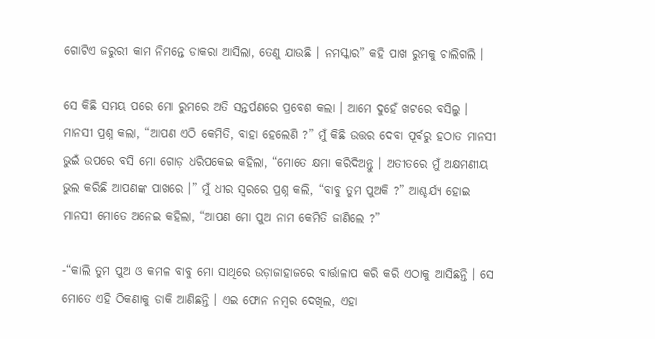ଗୋଟିଏ ଜରୁରୀ କାମ ନିମନ୍ତେ ଡାକରା ଆସିଲା, ତେଣୁ ଯାଉଛି । ନମସ୍କାର” କହି ପାଖ ରୁମକୁ ଚାଲିଗଲି ।

ସେ କିଛି ସମୟ ପରେ ମୋ ରୁମରେ ଅତି ସନ୍ତର୍ପଣରେ ପ୍ରବେଶ କଲା । ଆମେ ଦୁହେଁ ଖଟରେ ବସିଲୁ । ମାନସୀ ପ୍ରଶ୍ନ କଲା, “ଆପଣ ଏଠି କେମିତି, ବାହା ହେଲେଣି ?” ମୁଁ କିଛି ଉତ୍ତର ଦେବା ପୂର୍ବରୁ ହଠାତ ମାନସୀ ଭୁଇଁ ଉପରେ ବସି ମୋ ଗୋଡ଼ ଧରିପକେଇ କହିଲା, “ମୋତେ କ୍ଷମା କରିଦିଅନ୍ତୁ । ଅତୀତରେ ମୁଁ ଅକ୍ଷମଣୀୟ ଭୁଲ କରିଛି ଆପଣଙ୍କ ପାଖରେ ।” ମୁଁ ଧୀର ସ୍ଵରରେ ପ୍ରଶ୍ନ କଲି, “ବାବୁ ତୁମ ପୁଅକି ?” ଆଶ୍ଚର୍ଯ୍ୟ ହୋଇ ମାନସୀ ମୋତେ ଅନେଇ କହିଲା, “ଆପଣ ମୋ ପୁଅ ନାମ କେମିତି ଜାଣିଲେ ?”

-“କାଲି ତୁମ ପୁଅ ଓ କମଳ ବାବୁ ମୋ ସାଥିରେ ଉଡ଼ାଜାହାଜରେ ବାର୍ତ୍ତାଳାପ କରି କରି ଏଠାକୁ ଆସିଛନ୍ତି । ସେ ମୋତେ ଏହି ଠିକଣାକୁ ଡାକି ଆଣିଛନ୍ତି । ଏଇ ଫୋନ ନମ୍ବର ଦେଖିଲ, ଏହା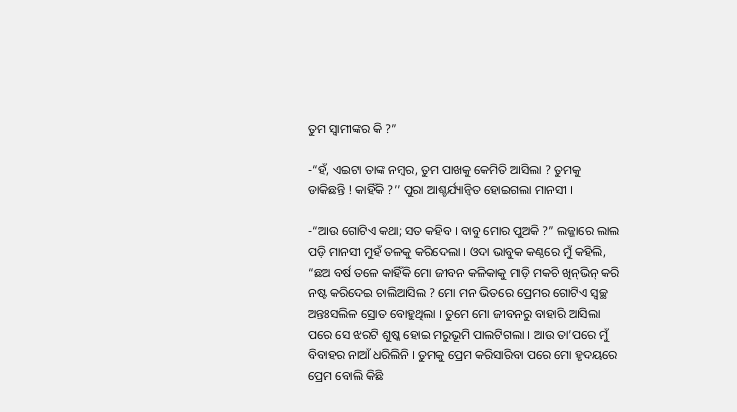ତୁମ ସ୍ଵାମୀଙ୍କର କି ?”

-“ହଁ, ଏଇଟା ତାଙ୍କ ନମ୍ବର, ତୁମ ପାଖକୁ କେମିତି ଆସିଲା ? ତୁମକୁ ଡାକିଛନ୍ତି ! କାହିଁକି ?’’ ପୁରା ଆଶ୍ଚର୍ଯ୍ୟାନ୍ଵିତ ହୋଇଗଲା ମାନସୀ ।

-“ଆଉ ଗୋଟିଏ କଥା; ସତ କହିବ । ବାବୁ ମୋର ପୁଅକି ?” ଲଜ୍ଜାରେ ଲାଲ ପଡ଼ି ମାନସୀ ମୁହଁ ତଳକୁ କରିଦେଲା । ଓଦା ଭାବୁକ କଣ୍ଠରେ ମୁଁ କହିଲି, “ଛଅ ବର୍ଷ ତଳେ କାହିଁକି ମୋ ଜୀବନ କଳିକାକୁ ମାଡ଼ି ମକଚି ଖିନ୍‌ଭିନ୍ କରି ନଷ୍ଟ କରିଦେଇ ଚାଲିଆସିଲ ? ମୋ ମନ ଭିତରେ ପ୍ରେମର ଗୋଟିଏ ସ୍ଵଚ୍ଛ ଅନ୍ତଃସଲିଳ ସ୍ରୋତ ବୋହୁଥିଲା । ତୁମେ ମୋ ଜୀବନରୁ ବାହାରି ଆସିଲା ପରେ ସେ ଝରଟି ଶୁଷ୍କ ହୋଇ ମରୁଭୂମି ପାଲଟିଗଲା । ଆଉ ତା’ପରେ ମୁଁ ବିବାହର ନାଆଁ ଧରିଲିନି । ତୁମକୁ ପ୍ରେମ କରିସାରିବା ପରେ ମୋ ହୃଦୟରେ ପ୍ରେମ ବୋଲି କିଛି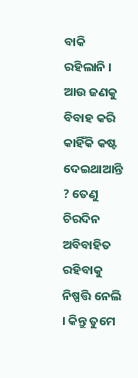ବାକି ରହିଲାନି । ଆଉ ଜଣକୁ ବିବାହ କରି କାହିଁକି କଷ୍ଟ ଦେଇଥାଆନ୍ତି ? ତେଣୁ ଚିରଦିନ ଅବିବାହିତ ରହିବାକୁ ନିଷ୍ପତ୍ତି ନେଲି । କିନ୍ତୁ ତୁମେ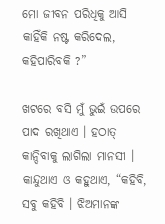ମୋ ଜୀବନ ପରିଧିକୁ ଆସି କାହିଁକି ନଷ୍ଟ କରିଦେଲ, କହିପାରିବକି ?”

ଖଟରେ ବସି ମୁଁ ଭୁଇଁ ଉପରେ ପାଦ ରଖିଥାଏ । ହଠାତ୍ କାନ୍ଦିବାକୁ ଲାଗିଲା ମାନସୀ । କାନ୍ଦୁଥାଏ ଓ କହୁଥାଏ, “କହିବି, ସବୁ କହିବି । ଝିଅମାନଙ୍କ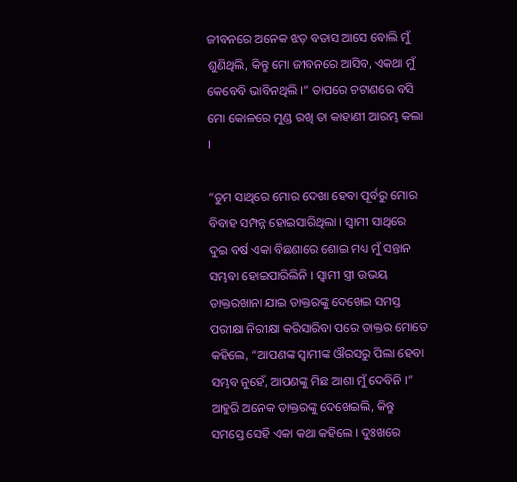ଜୀବନରେ ଅନେକ ଝଡ଼ ବତାସ ଆସେ ବୋଲି ମୁଁ ଶୁଣିଥିଲି, କିନ୍ତୁ ମୋ ଜୀବନରେ ଆସିବ, ଏକଥା ମୁଁ କେବେବି ଭାବିନଥିଲି ।” ତାପରେ ଚଟାଣରେ ବସି ମୋ କୋଳରେ ମୁଣ୍ଡ ରଖି ତା କାହାଣୀ ଆରମ୍ଭ କଲା ।

“ତୁମ ସାଥିରେ ମୋର ଦେଖା ହେବା ପୂର୍ବରୁ ମୋର ବିବାହ ସମ୍ପନ୍ନ ହୋଇସାରିଥିଲା । ସ୍ଵାମୀ ସାଥିରେ ଦୁଇ ବର୍ଷ ଏକା ବିଛଣାରେ ଶୋଇ ମଧ୍ୟ ମୁଁ ସନ୍ତାନ ସମ୍ଭବା ହୋଇପାରିଲିନି । ସ୍ଵାମୀ ସ୍ତ୍ରୀ ଉଭୟ ଡାକ୍ତରଖାନା ଯାଇ ଡାକ୍ତରଙ୍କୁ ଦେଖେଇ ସମସ୍ତ ପରୀକ୍ଷା ନିରୀକ୍ଷା କରିସାରିବା ପରେ ଡାକ୍ତର ମୋତେ କହିଲେ, “ଆପଣଙ୍କ ସ୍ଵାମୀଙ୍କ ଔରସରୁ ପିଲା ହେବା ସମ୍ଭବ ନୁହେଁ, ଆପଣଙ୍କୁ ମିଛ ଆଶା ମୁଁ ଦେବିନି ।” ଆହୁରି ଅନେକ ଡାକ୍ତରଙ୍କୁ ଦେଖେଇଲି, କିନ୍ତୁ ସମସ୍ତେ ସେହି ଏକା କଥା କହିଲେ । ଦୁଃଖରେ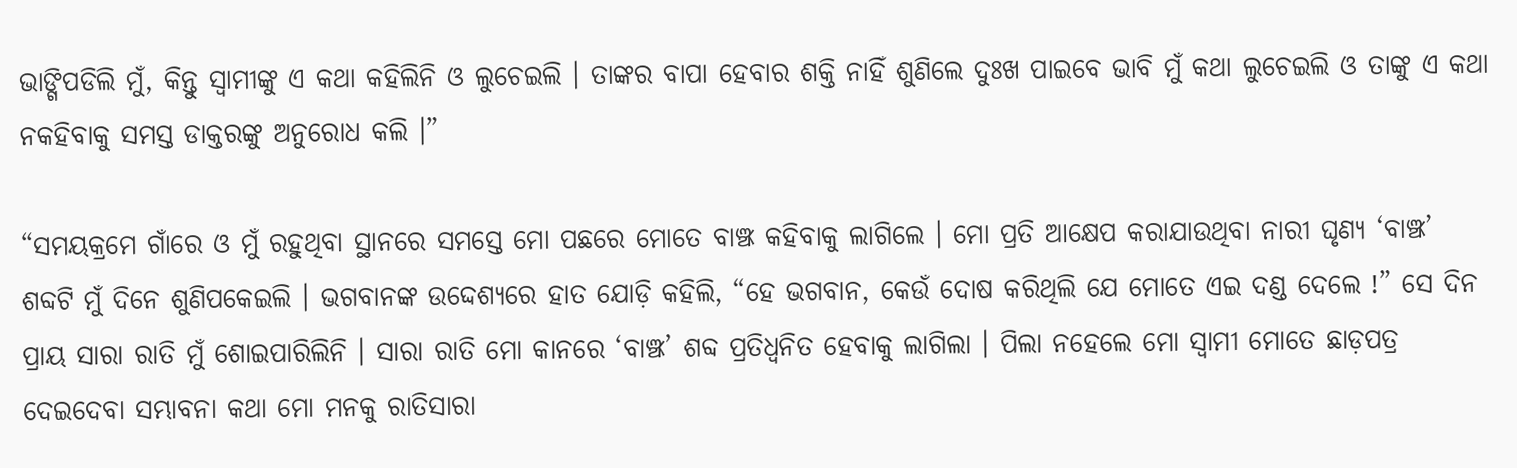ଭାଙ୍ଗିପଡିଲି ମୁଁ, କିନ୍ତୁ ସ୍ଵାମୀଙ୍କୁ ଏ କଥା କହିଲିନି ଓ ଲୁଚେଇଲି । ତାଙ୍କର ବାପା ହେବାର ଶକ୍ତି ନାହିଁ ଶୁଣିଲେ ଦୁଃଖ ପାଇବେ ଭାବି ମୁଁ କଥା ଲୁଚେଇଲି ଓ ତାଙ୍କୁ ଏ କଥା ନକହିବାକୁ ସମସ୍ତ ଡାକ୍ତରଙ୍କୁ ଅନୁରୋଧ କଲି ।”

“ସମୟକ୍ରମେ ଗାଁରେ ଓ ମୁଁ ରହୁଥିବା ସ୍ଥାନରେ ସମସ୍ତେ ମୋ ପଛରେ ମୋତେ ବାଞ୍ଝ କହିବାକୁ ଲାଗିଲେ । ମୋ ପ୍ରତି ଆକ୍ଷେପ କରାଯାଉଥିବା ନାରୀ ଘୃଣ୍ୟ ‘ବାଞ୍ଝ’ ଶବ୍ଦଟି ମୁଁ ଦିନେ ଶୁଣିପକେଇଲି । ଭଗବାନଙ୍କ ଉଦ୍ଦେଶ୍ୟରେ ହାତ ଯୋଡ଼ି କହିଲି, “ହେ ଭଗବାନ, କେଉଁ ଦୋଷ କରିଥିଲି ଯେ ମୋତେ ଏଇ ଦଣ୍ଡ ଦେଲେ !” ସେ ଦିନ ପ୍ରାୟ ସାରା ରାତି ମୁଁ ଶୋଇପାରିଲିନି । ସାରା ରାତି ମୋ କାନରେ ‘ବାଞ୍ଝ’ ଶବ୍ଦ ପ୍ରତିଧ୍ଵନିତ ହେବାକୁ ଲାଗିଲା । ପିଲା ନହେଲେ ମୋ ସ୍ଵାମୀ ମୋତେ ଛାଡ଼ପତ୍ର ଦେଇଦେବା ସମ୍ଭାବନା କଥା ମୋ ମନକୁ ରାତିସାରା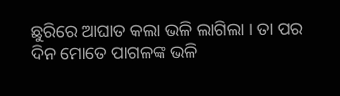ଛୁରିରେ ଆଘାତ କଲା ଭଳି ଲାଗିଲା । ତା ପର ଦିନ ମୋତେ ପାଗଳଙ୍କ ଭଳି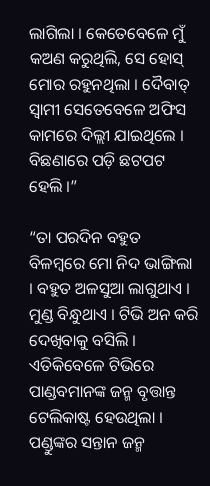ଲାଗିଲା । କେତେବେଳେ ମୁଁ କଅଣ କରୁଥିଲି, ସେ ହୋସ୍ ମୋର ରହୁନଥିଲା । ଦୈବାତ୍ ସ୍ଵାମୀ ସେତେବେଳେ ଅଫିସ କାମରେ ଦିଲ୍ଲୀ ଯାଇଥିଲେ । ବିଛଣାରେ ପଡ଼ି ଛଟପଟ ହେଲି ।”

“ତା ପରଦିନ ବହୁତ ବିଳମ୍ବରେ ମୋ ନିଦ ଭାଙ୍ଗିଲା । ବହୁତ ଅଳସୁଆ ଲାଗୁଥାଏ । ମୁଣ୍ଡ ବିନ୍ଧୁଥାଏ । ଟିଭି ଅନ କରି ଦେଖିବାକୁ ବସିଲି । ଏତିକିବେଳେ ଟିଭିରେ ପାଣ୍ଡବମାନଙ୍କ ଜନ୍ମ ବୃତ୍ତାନ୍ତ ଟେଲିକାଷ୍ଟ ହେଉଥିଲା । ପଣ୍ଡୁଙ୍କର ସନ୍ତାନ ଜନ୍ମ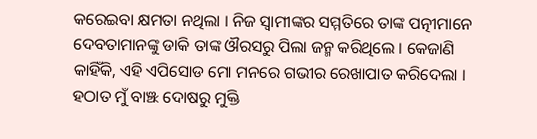କରେଇବା କ୍ଷମତା ନଥିଲା । ନିଜ ସ୍ଵାମୀଙ୍କର ସମ୍ମତିରେ ତାଙ୍କ ପତ୍ନୀମାନେ ଦେବତାମାନଙ୍କୁ ଡାକି ତାଙ୍କ ଔରସରୁ ପିଲା ଜନ୍ମ କରିଥିଲେ । କେଜାଣି କାହିଁକି, ଏହି ଏପିସୋଡ ମୋ ମନରେ ଗଭୀର ରେଖାପାତ କରିଦେଲା । ହଠାତ ମୁଁ ବାଞ୍ଝ ଦୋଷରୁ ମୁକ୍ତି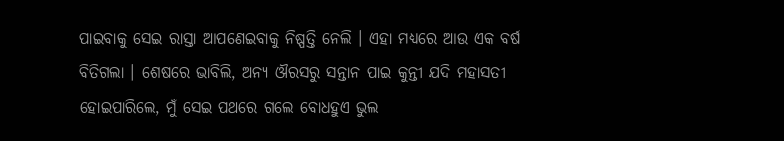ପାଇବାକୁ ସେଇ ରାସ୍ତା ଆପଣେଇବାକୁ ନିଷ୍ପତ୍ତି ନେଲି । ଏହା ମଧ୍ୟରେ ଆଉ ଏକ ବର୍ଷ ବିତିଗଲା । ଶେଷରେ ଭାବିଲି, ଅନ୍ୟ ଔରସରୁ ସନ୍ତାନ ପାଇ କୁନ୍ତୀ ଯଦି ମହାସତୀ ହୋଇପାରିଲେ, ମୁଁ ସେଇ ପଥରେ ଗଲେ ବୋଧହୁଏ ଭୁଲ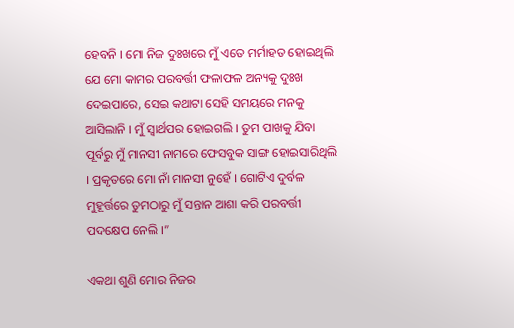ହେବନି । ମୋ ନିଜ ଦୁଃଖରେ ମୁଁ ଏତେ ମର୍ମାହତ ହୋଇଥିଲି ଯେ ମୋ କାମର ପରବର୍ତ୍ତୀ ଫଳାଫଳ ଅନ୍ୟକୁ ଦୁଃଖ ଦେଇପାରେ, ସେଇ କଥାଟା ସେହି ସମୟରେ ମନକୁ ଆସିଲାନି । ମୁଁ ସ୍ଵାର୍ଥପର ହୋଇଗଲି । ତୁମ ପାଖକୁ ଯିବା ପୂର୍ବରୁ ମୁଁ ମାନସୀ ନାମରେ ଫେସବୁକ ସାଙ୍ଗ ହୋଇସାରିଥିଲି । ପ୍ରକୃତରେ ମୋ ନାଁ ମାନସୀ ନୁହେଁ । ଗୋଟିଏ ଦୁର୍ବଳ ମୁହୂର୍ତ୍ତରେ ତୁମଠାରୁ ମୁଁ ସନ୍ତାନ ଆଶା କରି ପରବର୍ତ୍ତୀ ପଦକ୍ଷେପ ନେଲି ।”

ଏକଥା ଶୁଣି ମୋର ନିଜର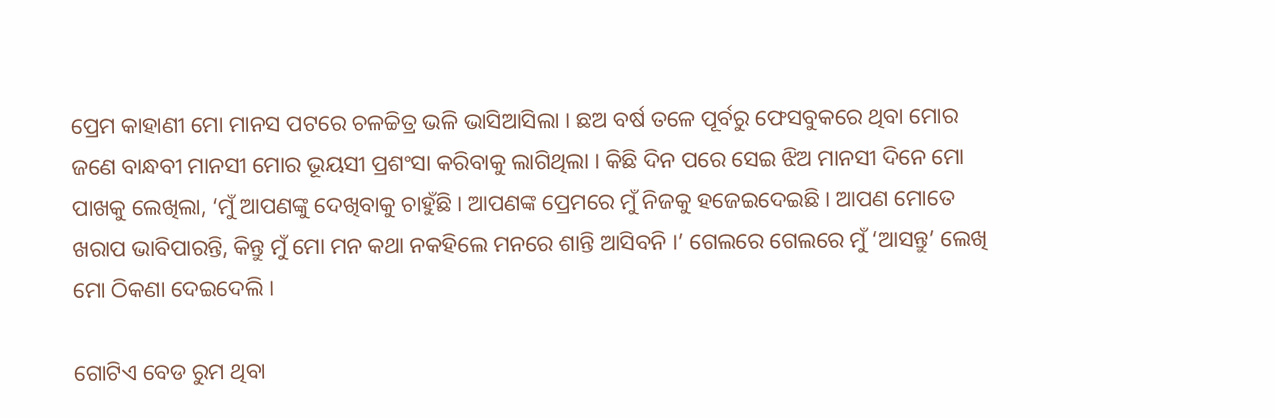ପ୍ରେମ କାହାଣୀ ମୋ ମାନସ ପଟରେ ଚଳଚ୍ଚିତ୍ର ଭଳି ଭାସିଆସିଲା । ଛଅ ବର୍ଷ ତଳେ ପୂର୍ବରୁ ଫେସବୁକରେ ଥିବା ମୋର ଜଣେ ବାନ୍ଧବୀ ମାନସୀ ମୋର ଭୂୟସୀ ପ୍ରଶଂସା କରିବାକୁ ଲାଗିଥିଲା । କିଛି ଦିନ ପରେ ସେଇ ଝିଅ ମାନସୀ ଦିନେ ମୋ ପାଖକୁ ଲେଖିଲା, ‘ମୁଁ ଆପଣଙ୍କୁ ଦେଖିବାକୁ ଚାହୁଁଛି । ଆପଣଙ୍କ ପ୍ରେମରେ ମୁଁ ନିଜକୁ ହଜେଇଦେଇଛି । ଆପଣ ମୋତେ ଖରାପ ଭାବିପାରନ୍ତି, କିନ୍ତୁ ମୁଁ ମୋ ମନ କଥା ନକହିଲେ ମନରେ ଶାନ୍ତି ଆସିବନି ।’ ଗେଲରେ ଗେଲରେ ମୁଁ ‘ଆସନ୍ତୁ’ ଲେଖି ମୋ ଠିକଣା ଦେଇଦେଲି ।

ଗୋଟିଏ ବେଡ ରୁମ ଥିବା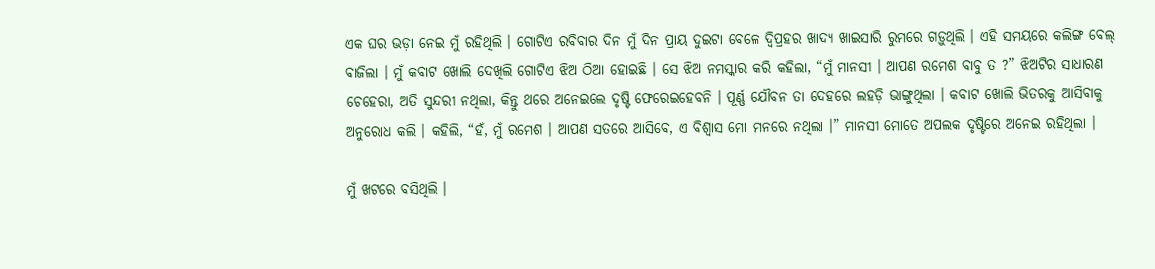ଏକ ଘର ଭଡ଼ା ନେଇ ମୁଁ ରହିଥିଲି । ଗୋଟିଏ ରବିବାର ଦିନ ମୁଁ ଦିନ ପ୍ରାୟ ଦୁଇଟା ବେଳେ ଦ୍ଵିପ୍ରହର ଖାଦ୍ୟ ଖାଇସାରି ରୁମରେ ଗଡ଼ୁଥିଲି । ଏହି ସମୟରେ କଲିଙ୍ଗ ବେଲ୍ ବାଜିଲା । ମୁଁ କବାଟ ଖୋଲି ଦେଖିଲି ଗୋଟିଏ ଝିଅ ଠିଆ ହୋଇଛି । ସେ ଝିଅ ନମସ୍କାର କରି କହିଲା, “ମୁଁ ମାନସୀ । ଆପଣ ରମେଶ ବାବୁ ତ ?” ଝିଅଟିର ସାଧାରଣ ଚେହେରା, ଅତି ସୁନ୍ଦରୀ ନଥିଲା, କିନ୍ତୁ ଥରେ ଅନେଇଲେ ଦୃଷ୍ଟି ଫେରେଇହେବନି । ପୂର୍ଣ୍ଣ ଯୌବନ ତା ଦେହରେ ଲହଡ଼ି ଭାଙ୍ଗୁଥିଲା । କବାଟ ଖୋଲି ଭିତରକୁ ଆସିବାକୁ ଅନୁରୋଧ କଲି । କହିଲି, “ହଁ, ମୁଁ ରମେଶ । ଆପଣ ସତରେ ଆସିବେ, ଏ ବିଶ୍ଵାସ ମୋ ମନରେ ନଥିଲା ।” ମାନସୀ ମୋତେ ଅପଲକ ଦୃଷ୍ଟିରେ ଅନେଇ ରହିଥିଲା ।

ମୁଁ ଖଟରେ ବସିଥିଲି ।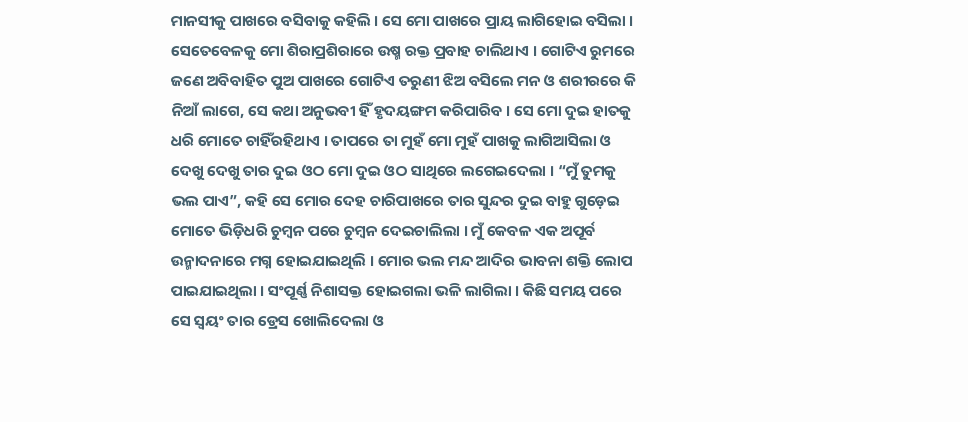ମାନସୀକୁ ପାଖରେ ବସିବାକୁ କହିଲି । ସେ ମୋ ପାଖରେ ପ୍ରାୟ ଲାଗିହୋଇ ବସିଲା । ସେତେବେଳକୁ ମୋ ଶିରାପ୍ରଶିରାରେ ଉଷ୍ମ ରକ୍ତ ପ୍ରବାହ ଚାଲିଥାଏ । ଗୋଟିଏ ରୁମରେ ଜଣେ ଅବିବାହିତ ପୁଅ ପାଖରେ ଗୋଟିଏ ତରୁଣୀ ଝିଅ ବସିଲେ ମନ ଓ ଶରୀରରେ କି ନିଆଁ ଲାଗେ, ସେ କଥା ଅନୁଭବୀ ହିଁ ହୃଦୟଙ୍ଗମ କରିପାରିବ । ସେ ମୋ ଦୁଇ ହାତକୁ ଧରି ମୋତେ ଚାହିଁରହିଥାଏ । ତାପରେ ତା ମୁହଁ ମୋ ମୁହଁ ପାଖକୁ ଲାଗିଆସିଲା ଓ ଦେଖୁ ଦେଖୁ ତାର ଦୁଇ ଓଠ ମୋ ଦୁଇ ଓଠ ସାଥିରେ ଲଗେଇଦେଲା । “ମୁଁ ତୁମକୁ ଭଲ ପାଏ”, କହି ସେ ମୋର ଦେହ ଚାରିପାଖରେ ତାର ସୁନ୍ଦର ଦୁଇ ବାହୁ ଗୁଡ଼େଇ ମୋତେ ଭିଡ଼ିଧରି ଚୁମ୍ବନ ପରେ ଚୁମ୍ବନ ଦେଇଚାଲିଲା । ମୁଁ କେବଳ ଏକ ଅପୂର୍ବ ଉନ୍ମାଦନାରେ ମଗ୍ନ ହୋଇଯାଇଥିଲି । ମୋର ଭଲ ମନ୍ଦ ଆଦିର ଭାବନା ଶକ୍ତି ଲୋପ ପାଇଯାଇଥିଲା । ସଂପୂର୍ଣ୍ଣ ନିଶାସକ୍ତ ହୋଇଗଲା ଭଳି ଲାଗିଲା । କିଛି ସମୟ ପରେ ସେ ସ୍ଵୟଂ ତାର ଡ୍ରେସ ଖୋଲିଦେଲା ଓ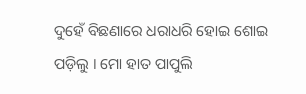ଦୁହେଁ ବିଛଣାରେ ଧରାଧରି ହୋଇ ଶୋଇ ପଡ଼ିଲୁ । ମୋ ହାତ ପାପୁଲି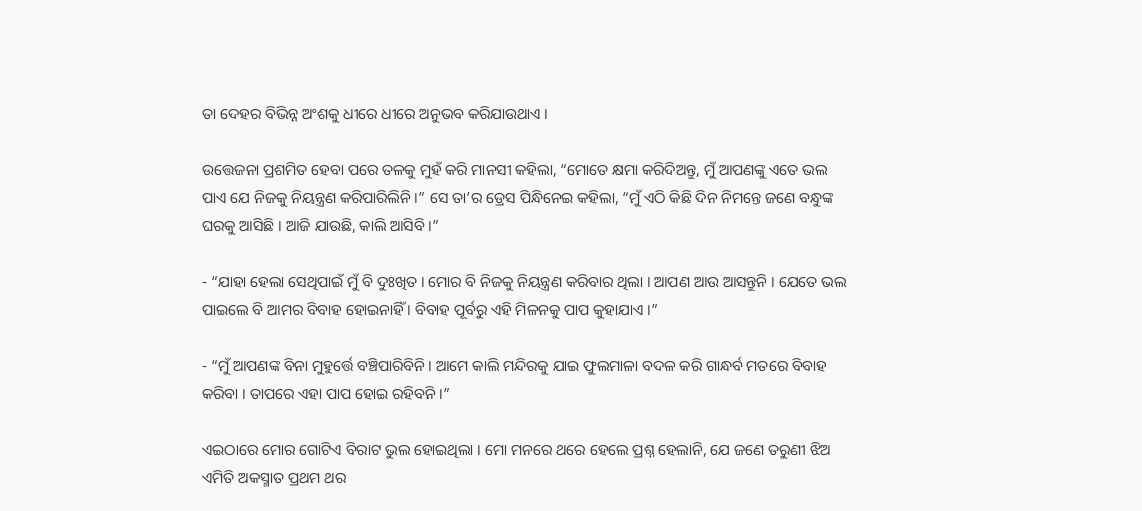ତା ଦେହର ବିଭିନ୍ନ ଅଂଶକୁ ଧୀରେ ଧୀରେ ଅନୁଭବ କରିଯାଉଥାଏ ।

ଉତ୍ତେଜନା ପ୍ରଶମିତ ହେବା ପରେ ତଳକୁ ମୁହଁ କରି ମାନସୀ କହିଲା, “ମୋତେ କ୍ଷମା କରିଦିଅନ୍ତୁ, ମୁଁ ଆପଣଙ୍କୁ ଏତେ ଭଲ ପାଏ ଯେ ନିଜକୁ ନିୟନ୍ତ୍ରଣ କରିପାରିଲିନି ।” ସେ ତା’ର ଡ୍ରେସ ପିନ୍ଧିନେଇ କହିଲା, “ମୁଁ ଏଠି କିଛି ଦିନ ନିମନ୍ତେ ଜଣେ ବନ୍ଧୁଙ୍କ ଘରକୁ ଆସିଛି । ଆଜି ଯାଉଛି, କାଲି ଆସିବି ।”

- “ଯାହା ହେଲା ସେଥିପାଇଁ ମୁଁ ବି ଦୁଃଖିତ । ମୋର ବି ନିଜକୁ ନିୟନ୍ତ୍ରଣ କରିବାର ଥିଲା । ଆପଣ ଆଉ ଆସନ୍ତୁନି । ଯେତେ ଭଲ ପାଇଲେ ବି ଆମର ବିବାହ ହୋଇନାହିଁ । ବିବାହ ପୂର୍ବରୁ ଏହି ମିଳନକୁ ପାପ କୁହାଯାଏ ।”

- “ମୁଁ ଆପଣଙ୍କ ବିନା ମୁହୁର୍ତ୍ତେ ବଞ୍ଚିପାରିବିନି । ଆମେ କାଲି ମନ୍ଦିରକୁ ଯାଇ ଫୁଲମାଳା ବଦଳ କରି ଗାନ୍ଧର୍ବ ମତରେ ବିବାହ କରିବା । ତାପରେ ଏହା ପାପ ହୋଇ ରହିବନି ।”

ଏଇଠାରେ ମୋର ଗୋଟିଏ ବିରାଟ ଭୁଲ ହୋଇଥିଲା । ମୋ ମନରେ ଥରେ ହେଲେ ପ୍ରଶ୍ନ ହେଲାନି, ଯେ ଜଣେ ତରୁଣୀ ଝିଅ ଏମିତି ଅକସ୍ମାତ ପ୍ରଥମ ଥର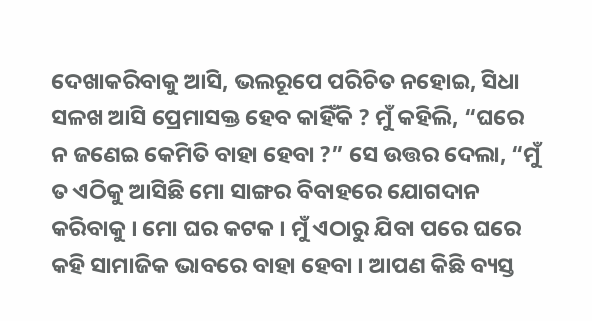ଦେଖାକରିବାକୁ ଆସି, ଭଲରୂପେ ପରିଚିତ ନହୋଇ, ସିଧା ସଳଖ ଆସି ପ୍ରେମାସକ୍ତ ହେବ କାହିଁକି ? ମୁଁ କହିଲି, “ଘରେ ନ ଜଣେଇ କେମିତି ବାହା ହେବା ?” ସେ ଉତ୍ତର ଦେଲା, “ମୁଁ ତ ଏଠିକୁ ଆସିଛି ମୋ ସାଙ୍ଗର ବିବାହରେ ଯୋଗଦାନ କରିବାକୁ । ମୋ ଘର କଟକ । ମୁଁ ଏଠାରୁ ଯିବା ପରେ ଘରେ କହି ସାମାଜିକ ଭାବରେ ବାହା ହେବା । ଆପଣ କିଛି ବ୍ୟସ୍ତ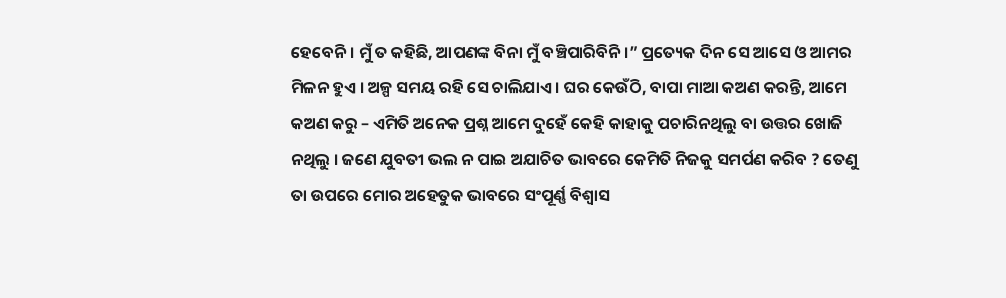ହେବେନି । ମୁଁ ତ କହିଛି, ଆପଣଙ୍କ ବିନା ମୁଁ ବଞ୍ଚିପାରିବିନି ।” ପ୍ରତ୍ୟେକ ଦିନ ସେ ଆସେ ଓ ଆମର ମିଳନ ହୁଏ । ଅଳ୍ପ ସମୟ ରହି ସେ ଚାଲିଯାଏ । ଘର କେଉଁଠି, ବାପା ମାଆ କଅଣ କରନ୍ତି, ଆମେ କଅଣ କରୁ – ଏମିତି ଅନେକ ପ୍ରଶ୍ନ ଆମେ ଦୁହେଁ କେହି କାହାକୁ ପଚାରିନଥିଲୁ ବା ଉତ୍ତର ଖୋଜି ନଥିଲୁ । ଜଣେ ଯୁବତୀ ଭଲ ନ ପାଇ ଅଯାଚିତ ଭାବରେ କେମିତି ନିଜକୁ ସମର୍ପଣ କରିବ ? ତେଣୁ ତା ଉପରେ ମୋର ଅହେତୁକ ଭାବରେ ସଂପୂର୍ଣ୍ଣ ବିଶ୍ଵାସ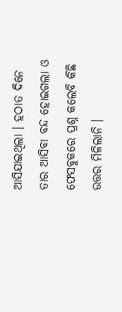ଆସିଯାଇଥିଲା । ହଠାତ ଦିନେ ତାର ଆସିବା ବନ୍ଦ ହୋଇଗଲା ଓ ଫେସବୁକରେ ପ୍ରଶ୍ନ କଲେବି କିଛି ଉତ୍ତର ମିଳିଲାନି ।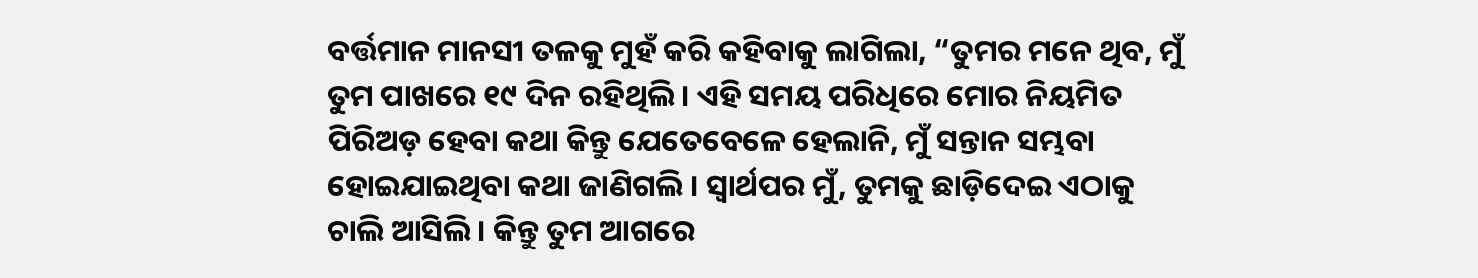ବର୍ତ୍ତମାନ ମାନସୀ ତଳକୁ ମୁହଁ କରି କହିବାକୁ ଲାଗିଲା, “ତୁମର ମନେ ଥିବ, ମୁଁ ତୁମ ପାଖରେ ୧୯ ଦିନ ରହିଥିଲି । ଏହି ସମୟ ପରିଧିରେ ମୋର ନିୟମିତ ପିରିଅଡ଼ ହେବା କଥା କିନ୍ତୁ ଯେତେବେଳେ ହେଲାନି, ମୁଁ ସନ୍ତାନ ସମ୍ଭବା ହୋଇଯାଇଥିବା କଥା ଜାଣିଗଲି । ସ୍ଵାର୍ଥପର ମୁଁ, ତୁମକୁ ଛାଡ଼ିଦେଇ ଏଠାକୁ ଚାଲି ଆସିଲି । କିନ୍ତୁ ତୁମ ଆଗରେ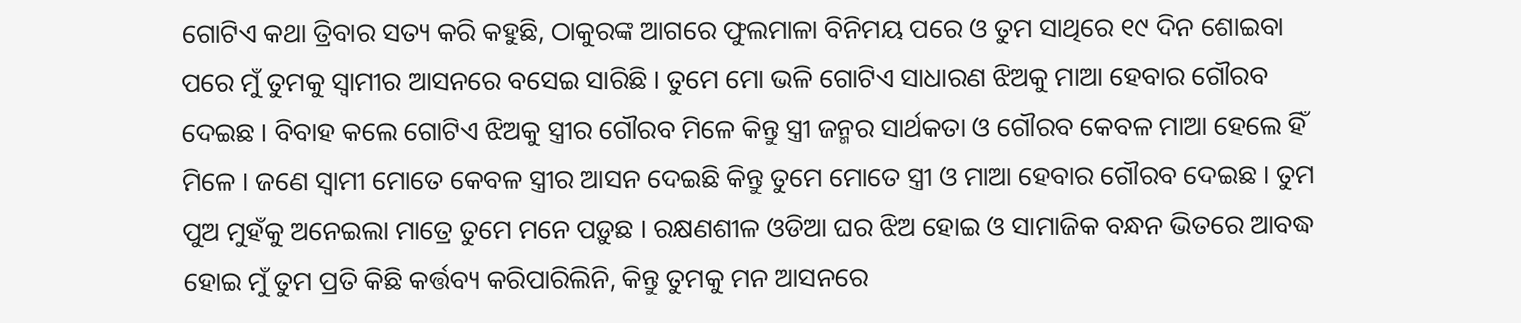ଗୋଟିଏ କଥା ତ୍ରିବାର ସତ୍ୟ କରି କହୁଛି, ଠାକୁରଙ୍କ ଆଗରେ ଫୁଲମାଳା ବିନିମୟ ପରେ ଓ ତୁମ ସାଥିରେ ୧୯ ଦିନ ଶୋଇବା ପରେ ମୁଁ ତୁମକୁ ସ୍ଵାମୀର ଆସନରେ ବସେଇ ସାରିଛି । ତୁମେ ମୋ ଭଳି ଗୋଟିଏ ସାଧାରଣ ଝିଅକୁ ମାଆ ହେବାର ଗୌରବ ଦେଇଛ । ବିବାହ କଲେ ଗୋଟିଏ ଝିଅକୁ ସ୍ତ୍ରୀର ଗୌରବ ମିଳେ କିନ୍ତୁ ସ୍ତ୍ରୀ ଜନ୍ମର ସାର୍ଥକତା ଓ ଗୌରବ କେବଳ ମାଆ ହେଲେ ହିଁ ମିଳେ । ଜଣେ ସ୍ଵାମୀ ମୋତେ କେବଳ ସ୍ତ୍ରୀର ଆସନ ଦେଇଛି କିନ୍ତୁ ତୁମେ ମୋତେ ସ୍ତ୍ରୀ ଓ ମାଆ ହେବାର ଗୌରବ ଦେଇଛ । ତୁମ ପୁଅ ମୁହଁକୁ ଅନେଇଲା ମାତ୍ରେ ତୁମେ ମନେ ପଡ଼ୁଛ । ରକ୍ଷଣଶୀଳ ଓଡିଆ ଘର ଝିଅ ହୋଇ ଓ ସାମାଜିକ ବନ୍ଧନ ଭିତରେ ଆବଦ୍ଧ ହୋଇ ମୁଁ ତୁମ ପ୍ରତି କିଛି କର୍ତ୍ତବ୍ୟ କରିପାରିଲିନି, କିନ୍ତୁ ତୁମକୁ ମନ ଆସନରେ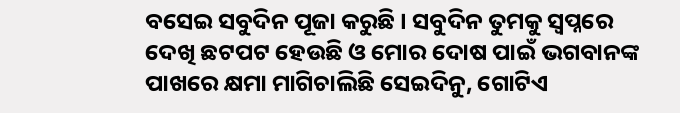ବସେଇ ସବୁଦିନ ପୂଜା କରୁଛି । ସବୁଦିନ ତୁମକୁ ସ୍ଵପ୍ନରେ ଦେଖି ଛଟପଟ ହେଉଛି ଓ ମୋର ଦୋଷ ପାଇଁ ଭଗବାନଙ୍କ ପାଖରେ କ୍ଷମା ମାଗିଚାଲିଛି ସେଇଦିନୁ, ଗୋଟିଏ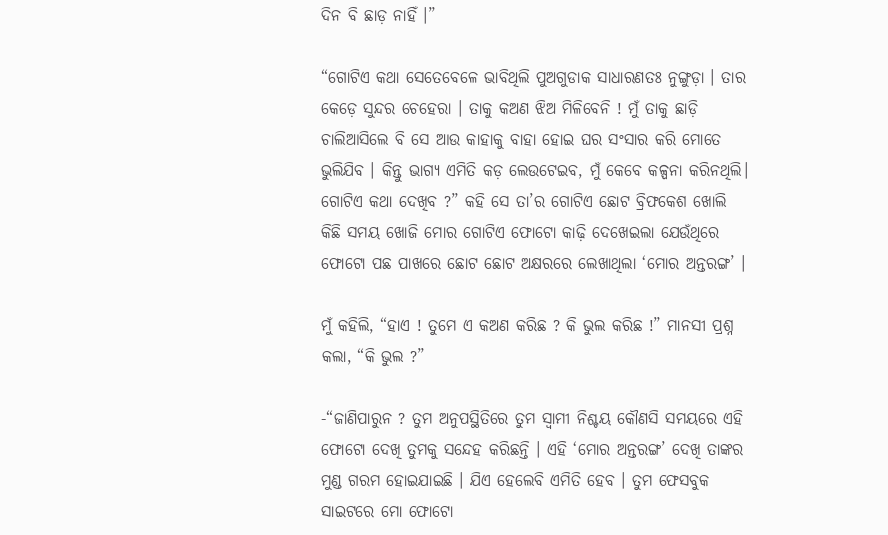ଦିନ ବି ଛାଡ଼ ନାହିଁ ।”

“ଗୋଟିଏ କଥା ସେତେବେଳେ ଭାବିଥିଲି ପୁଅଗୁଡାକ ସାଧାରଣତଃ ନୁଙ୍ଗୁଡ଼ା । ତାର କେଡ଼େ ସୁନ୍ଦର ଚେହେରା । ତାକୁ କଅଣ ଝିଅ ମିଳିବେନି ! ମୁଁ ତାକୁ ଛାଡ଼ି ଚାଲିଆସିଲେ ବି ସେ ଆଉ କାହାକୁ ବାହା ହୋଇ ଘର ସଂସାର କରି ମୋତେ ଭୁଲିଯିବ । କିନ୍ତୁ ଭାଗ୍ୟ ଏମିତି କଡ଼ ଲେଉଟେଇବ, ମୁଁ କେବେ କଳ୍ପନା କରିନଥିଲି। ଗୋଟିଏ କଥା ଦେଖିବ ?” କହି ସେ ତା’ର ଗୋଟିଏ ଛୋଟ ବ୍ରିଫକେଶ ଖୋଲି କିଛି ସମୟ ଖୋଜି ମୋର ଗୋଟିଏ ଫୋଟୋ କାଢ଼ି ଦେଖେଇଲା ଯେଉଁଥିରେ ଫୋଟୋ ପଛ ପାଖରେ ଛୋଟ ଛୋଟ ଅକ୍ଷରରେ ଲେଖାଥିଲା ‘ମୋର ଅନ୍ତରଙ୍ଗ’ ।

ମୁଁ କହିଲି, “ହାଏ ! ତୁମେ ଏ କଅଣ କରିଛ ? କି ଭୁଲ କରିଛ !” ମାନସୀ ପ୍ରଶ୍ନ କଲା, “କି ଭୁଲ ?”

-“ଜାଣିପାରୁନ ? ତୁମ ଅନୁପସ୍ଥିତିରେ ତୁମ ସ୍ଵାମୀ ନିଶ୍ଚୟ କୌଣସି ସମୟରେ ଏହି ଫୋଟୋ ଦେଖି ତୁମକୁ ସନ୍ଦେହ କରିଛନ୍ତି । ଏହି ‘ମୋର ଅନ୍ତରଙ୍ଗ’ ଦେଖି ତାଙ୍କର ମୁଣ୍ଡ ଗରମ ହୋଇଯାଇଛି । ଯିଏ ହେଲେବି ଏମିତି ହେବ । ତୁମ ଫେସବୁକ ସାଇଟରେ ମୋ ଫୋଟୋ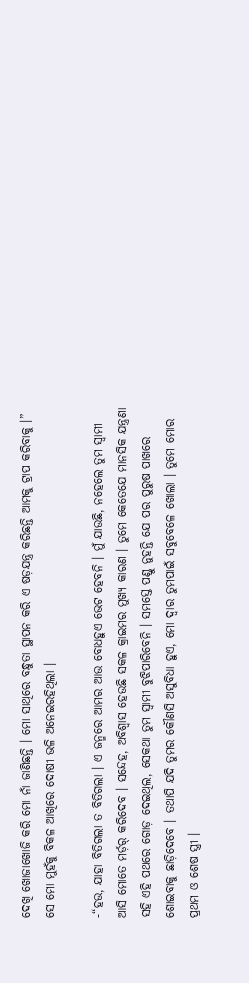ଦେଖି ଖୋଜାଖୋଜି କରି ମୋ ନାଁ ଜାଣିଛନ୍ତି । ମୋ ସାଥିରେ ବନ୍ଧୁତା ସ୍ଥାପନ କରି ଏ ଷଡ଼ଯନ୍ତ୍ର କରିଛନ୍ତି ଆମକୁ ଟ୍ରାପ କରିବାକୁ ।” ସେ ମୋ ମୁହଁକୁ ବିକଳ ଆଖିରେ ଦୋଷୀ ଭଳି ଅନେଇରହିଥିଲା ।

-“ହଉ, ଯାହା ବିତିଗଲା ତ ବିତିଗଲା । ଏ ଜନ୍ମରେ ଆମର ଆଉ ବୋଧହୁଏ ଭେଟ ହେବନି । ମୁଁ ଯାଉଛି, ନହେଲେ ତୁମ ସ୍ଵାମୀ ଆସି ମୋତେ ମର୍ଡ଼ର୍ କରିଦେବ । ସନ୍ଦେହ, ଅବିଶ୍ଵାସ ହେଉଛି ସକଳ କ୍ରାଇମର ମୁଖ୍ୟ କାରଣ । ତୁମେ କେତେଯେ ମାନସିକ ଯନ୍ତ୍ରଣା ସହି ଏହି ପଥରେ ଗୋଡ଼ ଦେଇଥିଲ, ସେକଥା ତୁମ ସ୍ଵାମୀ ବୁଝିପାରିବେନି । ସମସ୍ତେ ପଣ୍ଡୁ ନୁହନ୍ତି ଯେ ପର ପୁରୁଷ ପାଖରେ ଶୋଇବାକୁ ଛାଡ଼ିଦେବେ । ତଥାପି ଯଦି ତୁମର କୌଣସି ଅସୁବିଧା ହୁଏ, ମୋ ଦ୍ଵାର ତୁମପାଇଁ ସବୁବେଳେ ଖୋଲା । ତୁମେ ମୋର ପ୍ରଥମ ଓ ଶେଷ ସ୍ତ୍ରୀ ।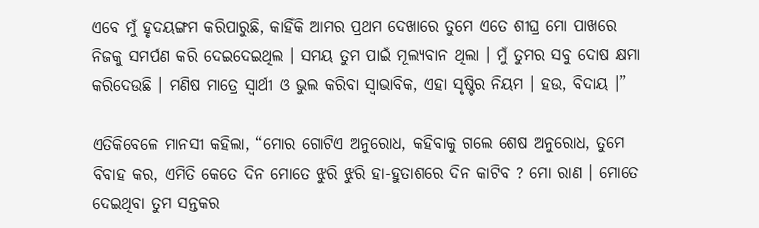ଏବେ ମୁଁ ହୃଦୟଙ୍ଗମ କରିପାରୁଛି, କାହିଁକି ଆମର ପ୍ରଥମ ଦେଖାରେ ତୁମେ ଏତେ ଶୀଘ୍ର ମୋ ପାଖରେ ନିଜକୁ ସମର୍ପଣ କରି ଦେଇଦେଇଥିଲ । ସମୟ ତୁମ ପାଇଁ ମୂଲ୍ୟବାନ ଥିଲା । ମୁଁ ତୁମର ସବୁ ଦୋଷ କ୍ଷମା କରିଦେଉଛି । ମଣିଷ ମାତ୍ରେ ସ୍ଵାର୍ଥୀ ଓ ଭୁଲ କରିବା ସ୍ଵାଭାବିକ, ଏହା ସୃଷ୍ଟିର ନିୟମ । ହଉ, ବିଦାୟ ।”

ଏତିକିବେଳେ ମାନସୀ କହିଲା, “ମୋର ଗୋଟିଏ ଅନୁରୋଧ, କହିବାକୁ ଗଲେ ଶେଷ ଅନୁରୋଧ, ତୁମେ ବିବାହ କର, ଏମିତି କେତେ ଦିନ ମୋତେ ଝୁରି ଝୁରି ହା-ହୁତାଶରେ ଦିନ କାଟିବ ? ମୋ ରାଣ । ମୋତେ ଦେଇଥିବା ତୁମ ସନ୍ତକର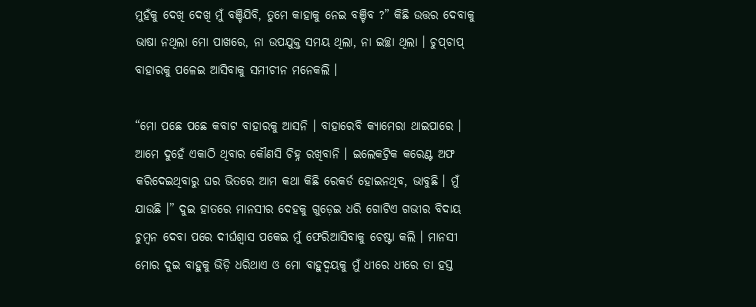ମୁହଁକୁ ଦେଖି ଦେଖି ମୁଁ ବଞ୍ଚିଯିବି, ତୁମେ କାହାକୁ ନେଇ ବଞ୍ଚିବ ?” କିଛି ଉତ୍ତର ଦେବାକୁ ଭାଷା ନଥିଲା ମୋ ପାଖରେ, ନା ଉପଯୁକ୍ତ ସମୟ ଥିଲା, ନା ଇଚ୍ଛା ଥିଲା । ଚୁପ୍‌ଚାପ୍ ବାହାରକୁ ପଳେଇ ଆସିବାକୁ ସମୀଚୀନ ମନେକଲି ।

“ମୋ ପଛେ ପଛେ କବାଟ ବାହାରକୁ ଆସନି । ବାହାରେବି କ୍ୟାମେରା ଥାଇପାରେ । ଆମେ ଦୁହେଁ ଏକାଠି ଥିବାର କୌଣସି ଚିହ୍ନ ରଖିବାନି । ଇଲେକଟ୍ରିକ କରେଣ୍ଟ ଅଫ କରିଦେଇଥିବାରୁ ଘର ଭିତରେ ଆମ କଥା କିଛି ରେକର୍ଡ ହୋଇନଥିବ, ଭାବୁଛି । ମୁଁ ଯାଉଛି ।” ଦୁଇ ହାତରେ ମାନସୀର ଦେହକୁ ଗୁଡ଼େଇ ଧରି ଗୋଟିଏ ଗଭୀର ବିଦାୟ ଚୁମ୍ବନ ଦେବା ପରେ ଦୀର୍ଘଶ୍ଵାସ ପକେଇ ମୁଁ ଫେରିଆସିବାକୁ ଚେଷ୍ଟା କଲି । ମାନସୀ ମୋର ଦୁଇ ବାହୁକୁ ଭିଡ଼ି ଧରିଥାଏ ଓ ମୋ ବାହୁଦ୍ଵୟକୁ ମୁଁ ଧୀରେ ଧୀରେ ତା ହସ୍ତ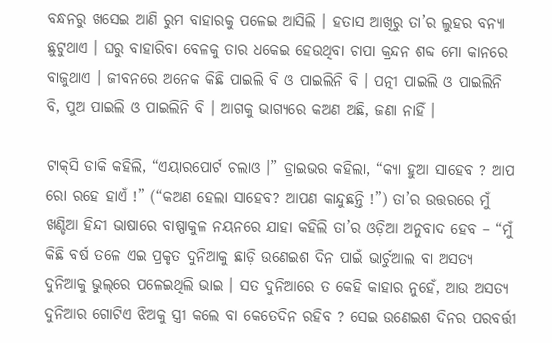ବନ୍ଧନରୁ ଖସେଇ ଆଣି ରୁମ ବାହାରକୁ ପଳେଇ ଆସିଲି । ହତାସ ଆଖିରୁ ତା’ର ଲୁହର ବନ୍ୟା ଛୁଟୁଥାଏ । ଘରୁ ବାହାରିବା ବେଳକୁ ତାର ଧକେଇ ହେଉଥିବା ଚାପା କ୍ରନ୍ଦନ ଶବ୍ଦ ମୋ କାନରେ ବାଜୁଥାଏ । ଜୀବନରେ ଅନେକ କିଛି ପାଇଲି ବି ଓ ପାଇଲିନି ବି । ପତ୍ନୀ ପାଇଲି ଓ ପାଇଲିନି ବି, ପୁଅ ପାଇଲି ଓ ପାଇଲିନି ବି । ଆଗକୁ ଭାଗ୍ୟରେ କଅଣ ଅଛି, ଜଣା ନାହିଁ ।

ଟାକ୍‌ସି ଡାକି କହିଲି, “ଏୟାରପୋର୍ଟ ଚଲାଓ ।” ଡ୍ରାଇଭର କହିଲା, “କ୍ୟା ହୁଆ ସାହେବ ? ଆପ ରୋ ରହେ ହାଏଁ !” (“କଅଣ ହେଲା ସାହେବ? ଆପଣ କାନ୍ଦୁଛନ୍ତି !”) ତା’ର ଉତ୍ତରରେ ମୁଁ ଖଣ୍ଡିଆ ହିନ୍ଦୀ ଭାଷାରେ ବାଷ୍ପାକୁଳ ନୟନରେ ଯାହା କହିଲି ତା’ର ଓଡ଼ିଆ ଅନୁବାଦ ହେବ – “ମୁଁ କିଛି ବର୍ଷ ତଳେ ଏଇ ପ୍ରକୃତ ଦୁନିଆକୁ ଛାଡ଼ି ଉଣେଇଶ ଦିନ ପାଇଁ ଭାର୍ଚୁଆଲ ବା ଅସତ୍ୟ ଦୁନିଆକୁ ଭୁଲ୍‌ରେ ପଳେଇଥିଲି ଭାଇ । ସତ ଦୁନିଆରେ ତ କେହି କାହାର ନୁହେଁ, ଆଉ ଅସତ୍ୟ ଦୁନିଆର ଗୋଟିଏ ଝିଅକୁ ସ୍ତ୍ରୀ କଲେ ବା କେତେଦିନ ରହିବ ? ସେଇ ଉଣେଇଶ ଦିନର ପରବର୍ତ୍ତୀ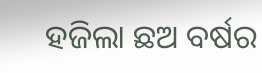ହଜିଲା ଛଅ ବର୍ଷର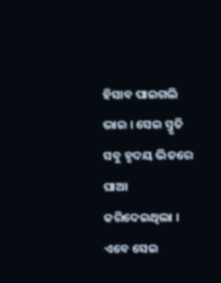ହିସାବ ପାଇଗଲି ଭାଇ । ସେଇ ସ୍ମୃତି ସବୁ ହୃଦୟ ଭିତରେ ଘାଆ କରିଦେଇଥିଲା । ଏବେ ସେଇ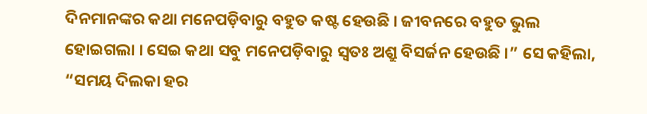ଦିନମାନଙ୍କର କଥା ମନେପଡ଼ିବାରୁ ବହୁତ କଷ୍ଟ ହେଉଛି । ଜୀବନରେ ବହୁତ ଭୁଲ ହୋଇଗଲା । ସେଇ କଥା ସବୁ ମନେପଡ଼ିବାରୁ ସ୍ଵତଃ ଅଶ୍ରୁ ବିସର୍ଜନ ହେଉଛି ।” ସେ କହିଲା, “ସମୟ ଦିଲକା ହର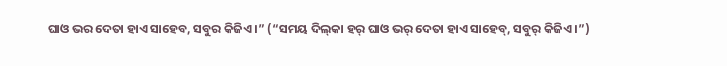ଘାଓ ଭର ଦେତା ହାଏ ସାହେବ, ସବୁର କିଜିଏ ।” (“ସମୟ ଦିଲ୍‌କା ହର୍ ଘାଓ ଭର୍ ଦେତା ହାଏ ସାହେବ୍, ସବୁର୍ କିଜିଏ ।”)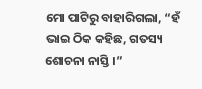ମୋ ପାଟିରୁ ବାହାରିଗଲା, “ହଁ ଭାଇ ଠିକ କହିଛ, ଗତସ୍ୟ ଶୋଚନା ନାସ୍ତି ।”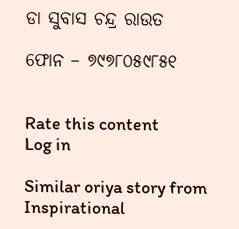ଡା ସୁବାସ ଚନ୍ଦ୍ର ରାଉତ

ଫୋନ – ୭୯୭୮୦୫୯୮୫୧


Rate this content
Log in

Similar oriya story from Inspirational